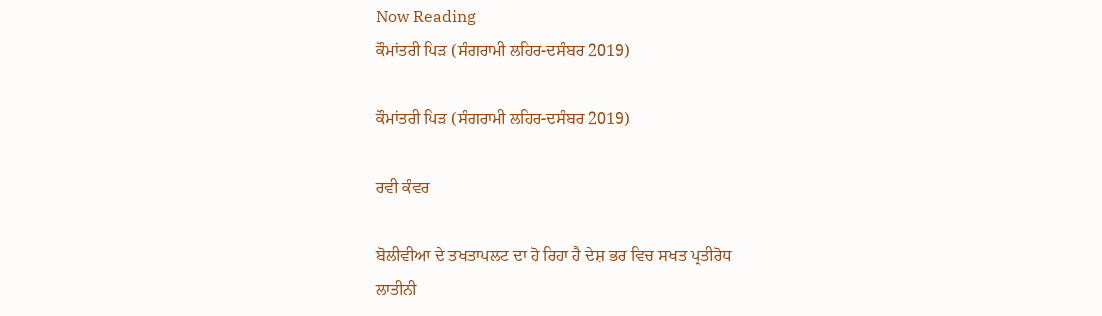Now Reading
ਕੌਮਾਂਤਰੀ ਪਿੜ (ਸੰਗਰਾਮੀ ਲਹਿਰ-ਦਸੰਬਰ 2019)

ਕੌਮਾਂਤਰੀ ਪਿੜ (ਸੰਗਰਾਮੀ ਲਹਿਰ-ਦਸੰਬਰ 2019)

ਰਵੀ ਕੰਵਰ

ਬੋਲੀਵੀਆ ਦੇ ਤਖਤਾਪਲਟ ਦਾ ਹੋ ਰਿਹਾ ਹੈ ਦੇਸ਼ ਭਰ ਵਿਚ ਸਖਤ ਪ੍ਰਤੀਰੋਧ
ਲਾਤੀਨੀ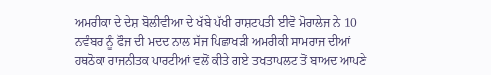ਅਮਰੀਕਾ ਦੇ ਦੇਸ਼ ਬੋਲੀਵੀਆ ਦੇ ਖੱਬੇ ਪੱਖੀ ਰਾਸ਼ਟਪਤੀ ਈਵੋ ਮੋਰਾਲੇਜ ਨੇ 10 ਨਵੰਬਰ ਨੂੰ ਫੌਜ ਦੀ ਮਦਦ ਨਾਲ ਸੱਜ ਪਿਛਾਖੜੀ ਅਮਰੀਕੀ ਸਾਮਰਾਜ ਦੀਆਂ ਹਥਠੋਕਾ ਰਾਜਨੀਤਕ ਪਾਰਟੀਆਂ ਵਲੋਂ ਕੀਤੇ ਗਏ ਤਖਤਾਪਲਟ ਤੋਂ ਬਾਅਦ ਆਪਣੇ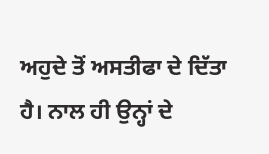ਅਹੁਦੇ ਤੋਂ ਅਸਤੀਫਾ ਦੇ ਦਿੱਤਾ ਹੈ। ਨਾਲ ਹੀ ਉਨ੍ਹਾਂ ਦੇ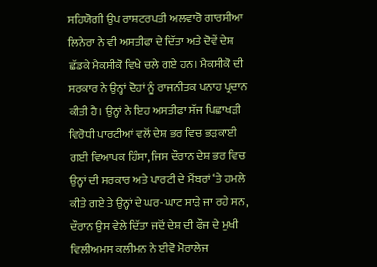ਸਹਿਯੋਗੀ ਉਪ ਰਾਸ਼ਟਰਪਤੀ ਅਲਵਾਰੋ ਗਾਰਸੀਆ ਲਿਨੇਰਾ ਨੇ ਵੀ ਅਸਤੀਫਾ ਦੇ ਦਿੱਤਾ ਅਤੇ ਦੋਵੇਂ ਦੇਸ਼ ਛੱਡਕੇ ਮੈਕਸੀਕੋ ਵਿਖੇ ਚਲੇ ਗਏ ਹਨ। ਮੈਕਸੀਕੋ ਦੀ ਸਰਕਾਰ ਨੇ ਉਨ੍ਹਾਂ ਦੋਹਾਂ ਨੂੰ ਰਾਜਨੀਤਕ ਪਨਾਹ ਪ੍ਰਦਾਨ ਕੀਤੀ ਹੈ। ਉਨ੍ਹਾਂ ਨੇ ਇਹ ਅਸਤੀਫਾ ਸੱਜ ਪਿਛਾਖੜੀ ਵਿਰੋਧੀ ਪਾਰਟੀਆਂ ਵਲੋਂ ਦੇਸ਼ ਭਰ ਵਿਚ ਭੜਕਾਈ ਗਈ ਵਿਆਪਕ ਹਿੰਸਾ, ਜਿਸ ਦੌਰਾਨ ਦੇਸ਼ ਭਰ ਵਿਚ ਉਨ੍ਹਾਂ ਦੀ ਸਰਕਾਰ ਅਤੇ ਪਾਰਟੀ ਦੇ ਮੈਂਬਰਾਂ ‘ਤੇ ਹਮਲੇ ਕੀਤੇ ਗਏ ਤੇ ਉਨ੍ਹਾਂ ਦੇ ਘਰ-ਘਾਟ ਸਾੜੇ ਜਾ ਰਹੇ ਸਨ, ਦੌਰਾਨ ਉਸ ਵੇਲੇ ਦਿੱਤਾ ਜਦੋਂ ਦੇਸ਼ ਦੀ ਫੌਜ ਦੇ ਮੁਖੀ ਵਿਲੀਅਮਸ ਕਲੀਮਨ ਨੇ ਈਵੋ ਮੋਰਾਲੇਜ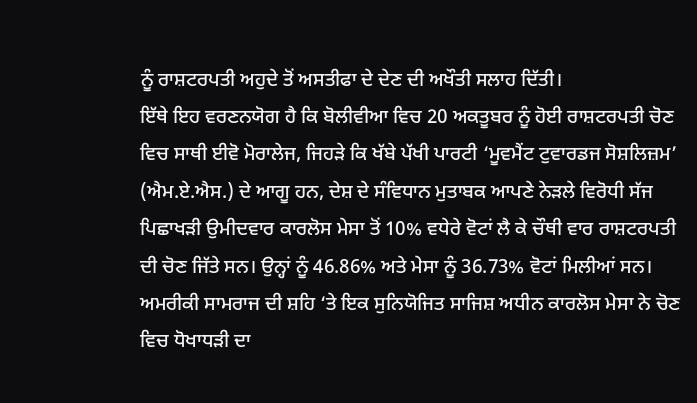ਨੂੰ ਰਾਸ਼ਟਰਪਤੀ ਅਹੁਦੇ ਤੋਂ ਅਸਤੀਫਾ ਦੇ ਦੇਣ ਦੀ ਅਖੌਤੀ ਸਲਾਹ ਦਿੱਤੀ।
ਇੱਥੇ ਇਹ ਵਰਣਨਯੋਗ ਹੈ ਕਿ ਬੋਲੀਵੀਆ ਵਿਚ 20 ਅਕਤੂਬਰ ਨੂੰ ਹੋਈ ਰਾਸ਼ਟਰਪਤੀ ਚੋਣ ਵਿਚ ਸਾਥੀ ਈਵੋ ਮੋਰਾਲੇਜ, ਜਿਹੜੇ ਕਿ ਖੱਬੇ ਪੱਖੀ ਪਾਰਟੀ ‘ਮੂਵਮੈਂਟ ਟੁਵਾਰਡਜ ਸੋਸ਼ਲਿਜ਼ਮ’ (ਐਮ.ਏ.ਐਸ.) ਦੇ ਆਗੂ ਹਨ, ਦੇਸ਼ ਦੇ ਸੰਵਿਧਾਨ ਮੁਤਾਬਕ ਆਪਣੇ ਨੇੜਲੇ ਵਿਰੋਧੀ ਸੱਜ ਪਿਛਾਖੜੀ ਉਮੀਦਵਾਰ ਕਾਰਲੋਸ ਮੇਸਾ ਤੋਂ 10% ਵਧੇਰੇ ਵੋਟਾਂ ਲੈ ਕੇ ਚੌਥੀ ਵਾਰ ਰਾਸ਼ਟਰਪਤੀ ਦੀ ਚੋਣ ਜਿੱਤੇ ਸਨ। ਉਨ੍ਹਾਂ ਨੂੰ 46.86% ਅਤੇ ਮੇਸਾ ਨੂੰ 36.73% ਵੋਟਾਂ ਮਿਲੀਆਂ ਸਨ। ਅਮਰੀਕੀ ਸਾਮਰਾਜ ਦੀ ਸ਼ਹਿ ‘ਤੇ ਇਕ ਸੁਨਿਯੋਜਿਤ ਸਾਜਿਸ਼ ਅਧੀਨ ਕਾਰਲੋਸ ਮੇਸਾ ਨੇ ਚੋਣ ਵਿਚ ਧੋਖਾਧੜੀ ਦਾ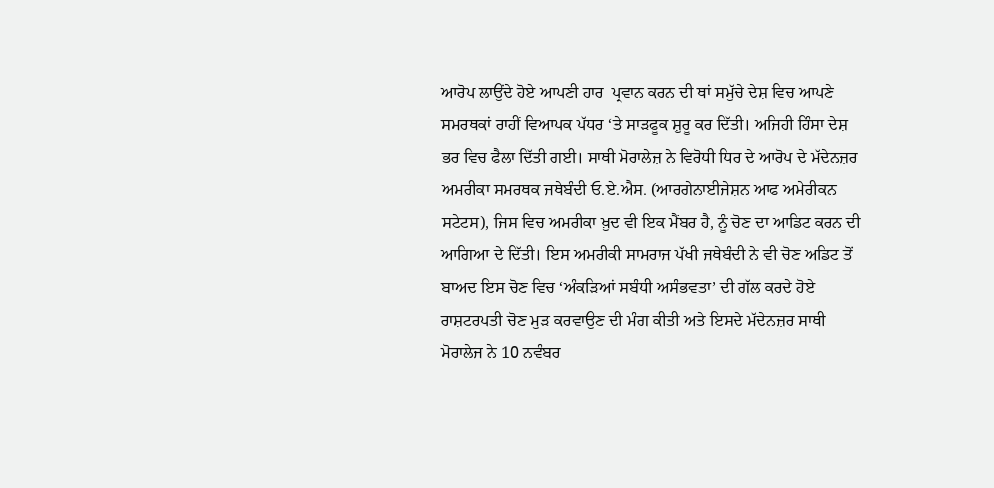ਆਰੋਪ ਲਾਉਂਦੇ ਹੋਏ ਆਪਣੀ ਹਾਰ  ਪ੍ਰਵਾਨ ਕਰਨ ਦੀ ਥਾਂ ਸਮੁੱਚੇ ਦੇਸ਼ ਵਿਚ ਆਪਣੇ ਸਮਰਥਕਾਂ ਰਾਹੀਂ ਵਿਆਪਕ ਪੱਧਰ ‘ਤੇ ਸਾੜਫੂਕ ਸ਼ੁਰੂ ਕਰ ਦਿੱਤੀ। ਅਜਿਹੀ ਹਿੰਸਾ ਦੇਸ਼ ਭਰ ਵਿਚ ਫੈਲਾ ਦਿੱਤੀ ਗਈ। ਸਾਥੀ ਮੋਰਾਲੇਜ਼ ਨੇ ਵਿਰੋਧੀ ਧਿਰ ਦੇ ਆਰੋਪ ਦੇ ਮੱਦੇਨਜ਼ਰ ਅਮਰੀਕਾ ਸਮਰਥਕ ਜਥੇਬੰਦੀ ਓ.ਏ.ਐਸ. (ਆਰਗੇਨਾਈਜੇਸ਼ਨ ਆਫ ਅਮੇਰੀਕਨ ਸਟੇਟਸ), ਜਿਸ ਵਿਚ ਅਮਰੀਕਾ ਖ਼ੁਦ ਵੀ ਇਕ ਮੈਂਬਰ ਹੈ, ਨੂੰ ਚੋਣ ਦਾ ਆਡਿਟ ਕਰਨ ਦੀ ਆਗਿਆ ਦੇ ਦਿੱਤੀ। ਇਸ ਅਮਰੀਕੀ ਸਾਮਰਾਜ ਪੱਖੀ ਜਥੇਬੰਦੀ ਨੇ ਵੀ ਚੋਣ ਅਡਿਟ ਤੋਂ ਬਾਅਦ ਇਸ ਚੋਣ ਵਿਚ ‘ਅੰਕੜਿਆਂ ਸਬੰਧੀ ਅਸੰਭਵਤਾ’ ਦੀ ਗੱਲ ਕਰਦੇ ਹੋਏ ਰਾਸ਼ਟਰਪਤੀ ਚੋਣ ਮੁੜ ਕਰਵਾਉਣ ਦੀ ਮੰਗ ਕੀਤੀ ਅਤੇ ਇਸਦੇ ਮੱਦੇਨਜ਼ਰ ਸਾਥੀ ਮੋਰਾਲੇਜ ਨੇ 10 ਨਵੰਬਰ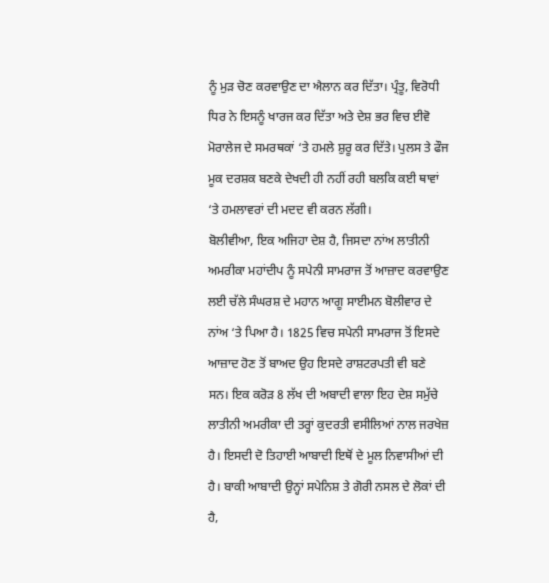ਨੂੰ ਮੁੜ ਚੋਣ ਕਰਵਾਉਣ ਦਾ ਐਲਾਨ ਕਰ ਦਿੱਤਾ। ਪ੍ਰੰਤੂ, ਵਿਰੋਧੀ ਧਿਰ ਨੇ ਇਸਨੂੰ ਖਾਰਜ ਕਰ ਦਿੱਤਾ ਅਤੇ ਦੇਸ਼ ਭਰ ਵਿਚ ਈਵੋ ਮੋਰਾਲੇਜ ਦੇ ਸਮਰਥਕਾਂ ‘ਤੇ ਹਮਲੇ ਸ਼ੁਰੂ ਕਰ ਦਿੱਤੇ। ਪੁਲਸ ਤੇ ਫੌਜ ਮੂਕ ਦਰਸ਼ਕ ਬਣਕੇ ਦੇਖਦੀ ਹੀ ਨਹੀਂ ਰਹੀ ਬਲਕਿ ਕਈ ਥਾਵਾਂ ‘ਤੇ ਹਮਲਾਵਰਾਂ ਦੀ ਮਦਦ ਵੀ ਕਰਨ ਲੱਗੀ।
ਬੋਲੀਵੀਆ, ਇਕ ਅਜਿਹਾ ਦੇਸ਼ ਹੈ, ਜਿਸਦਾ ਨਾਂਅ ਲਾਤੀਨੀ ਅਮਰੀਕਾ ਮਹਾਂਦੀਪ ਨੂੰ ਸਪੇਨੀ ਸਾਮਰਾਜ ਤੋਂ ਆਜ਼ਾਦ ਕਰਵਾਉਣ ਲਈ ਚੱਲੇ ਸੰਘਰਸ਼ ਦੇ ਮਹਾਨ ਆਗੂ ਸਾਈਮਨ ਬੋਲੀਵਾਰ ਦੇ ਨਾਂਅ ‘ਤੇ ਪਿਆ ਹੈ। 1825 ਵਿਚ ਸਪੇਨੀ ਸਾਮਰਾਜ ਤੋਂ ਇਸਦੇ ਆਜ਼ਾਦ ਹੋਣ ਤੋਂ ਬਾਅਦ ਉਹ ਇਸਦੇ ਰਾਸ਼ਟਰਪਤੀ ਵੀ ਬਣੇ ਸਨ। ਇਕ ਕਰੋੜ 8 ਲੱਖ ਦੀ ਅਬਾਦੀ ਵਾਲਾ ਇਹ ਦੇਸ਼ ਸਮੁੱਚੇ ਲਾਤੀਨੀ ਅਮਰੀਕਾ ਦੀ ਤਰ੍ਹਾਂ ਕੁਦਰਤੀ ਵਸੀਲਿਆਂ ਨਾਲ ਜਰਖੇਜ਼ ਹੈ। ਇਸਦੀ ਦੋ ਤਿਹਾਈ ਆਬਾਦੀ ਇਥੋਂ ਦੇ ਮੂਲ ਨਿਵਾਸੀਆਂ ਦੀ ਹੈ। ਬਾਕੀ ਆਬਾਦੀ ਉਨ੍ਹਾਂ ਸਪੇਨਿਸ਼ ਤੇ ਗੋਰੀ ਨਸਲ ਦੇ ਲੋਕਾਂ ਦੀ ਹੈ,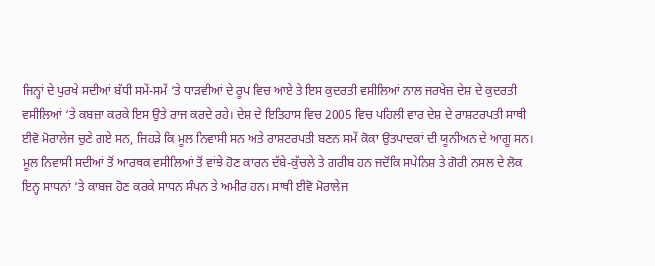ਜਿਨ੍ਹਾਂ ਦੇ ਪੁਰਖੇ ਸਦੀਆਂ ਬੱਧੀ ਸਮੇਂ-ਸਮੇਂ ‘ਤੇ ਧਾੜਵੀਆਂ ਦੇ ਰੂਪ ਵਿਚ ਆਏ ਤੇ ਇਸ ਕੁਦਰਤੀ ਵਸੀਲਿਆਂ ਨਾਲ ਜਰਖੇਜ਼ ਦੇਸ਼ ਦੇ ਕੁਦਰਤੀ ਵਸੀਲਿਆਂ ‘ਤੇ ਕਬਜ਼ਾ ਕਰਕੇ ਇਸ ਉਤੇ ਰਾਜ ਕਰਦੇ ਰਹੇ। ਦੇਸ਼ ਦੇ ਇਤਿਹਾਸ ਵਿਚ 2005 ਵਿਚ ਪਹਿਲੀ ਵਾਰ ਦੇਸ਼ ਦੇ ਰਾਸ਼ਟਰਪਤੀ ਸਾਥੀ ਈਵੋ ਮੋਰਾਲੇਜ ਚੁਣੇ ਗਏ ਸਨ, ਜਿਹੜੇ ਕਿ ਮੂਲ ਨਿਵਾਸੀ ਸਨ ਅਤੇ ਰਾਸ਼ਟਰਪਤੀ ਬਣਨ ਸਮੇਂ ਕੋਕਾ ਉਤਪਾਦਕਾਂ ਦੀ ਯੂਨੀਅਨ ਦੇ ਆਗੂ ਸਨ।
ਮੂਲ ਨਿਵਾਸੀ ਸਦੀਆਂ ਤੋਂ ਆਰਥਕ ਵਸੀਲਿਆਂ ਤੋਂ ਵਾਂਝੇ ਹੋਣ ਕਾਰਨ ਦੱਬੇ-ਕੁੱਚਲੇ ਤੇ ਗਰੀਬ ਹਨ ਜਦੋਂਕਿ ਸਪੇਨਿਸ਼ ਤੇ ਗੋਰੀ ਨਸਲ ਦੇ ਲੋਕ ਇਨ੍ਹ ਸਾਧਨਾਂ ‘ਤੇ ਕਾਬਜ ਹੋਣ ਕਰਕੇ ਸਾਧਨ ਸੰਪਨ ਤੇ ਅਮੀਰ ਹਨ। ਸਾਥੀ ਈਵੋ ਮੋਰਾਲੇਜ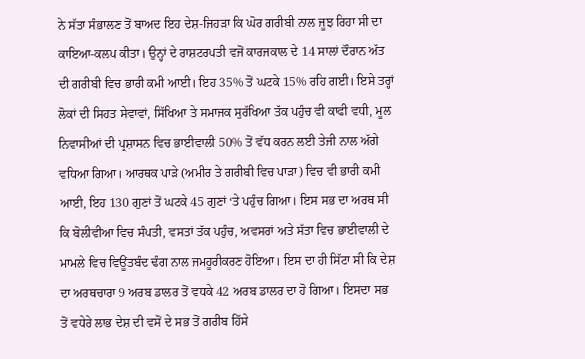ਨੇ ਸੱਤਾ ਸੰਭਾਲਣ ਤੋਂ ਬਾਅਦ ਇਹ ਦੇਸ਼-ਜਿਹੜਾ ਕਿ ਘੋਰ ਗਰੀਬੀ ਨਾਲ ਜੂਝ ਰਿਹਾ ਸੀ ਦਾ ਕਾਇਆ-ਕਲਪ ਕੀਤਾ। ਉਨ੍ਹਾਂ ਦੇ ਰਾਸ਼ਟਰਪਤੀ ਵਜੋਂ ਕਾਰਜਕਾਲ ਦੇ 14 ਸਾਲਾਂ ਦੌਰਾਨ ਅੱਤ ਦੀ ਗਰੀਬੀ ਵਿਚ ਭਾਰੀ ਕਮੀ ਆਈ। ਇਹ 35% ਤੋਂ ਘਟਕੇ 15% ਰਹਿ ਗਈ। ਇਸੇ ਤਰ੍ਹਾਂ ਲੋਕਾਂ ਦੀ ਸਿਹਤ ਸੇਵਾਵਾਂ, ਸਿੱਖਿਆ ਤੇ ਸਮਾਜਕ ਸੁਰੱਖਿਆ ਤੱਕ ਪਹੁੰਚ ਵੀ ਕਾਫੀ ਵਧੀ, ਮੂਲ ਨਿਵਾਸੀਆਂ ਦੀ ਪ੍ਰਸ਼ਾਸਨ ਵਿਚ ਭਾਈਵਾਲੀ 50% ਤੋਂ ਵੱਧ ਕਰਨ ਲਈ ਤੇਜੀ ਨਾਲ ਅੱਗੇ ਵਧਿਆ ਗਿਆ। ਆਰਥਕ ਪਾੜੇ (ਅਮੀਰ ਤੇ ਗਰੀਬੀ ਵਿਚ ਪਾੜਾ) ਵਿਚ ਵੀ ਭਾਰੀ ਕਮੀ ਆਈ, ਇਹ 130 ਗੁਣਾਂ ਤੋਂ ਘਟਕੇ 45 ਗੁਣਾਂ ‘ਤੇ ਪਹੁੰਚ ਗਿਆ। ਇਸ ਸਭ ਦਾ ਅਰਥ ਸੀ ਕਿ ਬੋਲੀਵੀਆ ਵਿਚ ਸੰਪਤੀ, ਵਸਤਾਂ ਤੱਕ ਪਹੁੰਚ, ਅਵਸਰਾਂ ਅਤੇ ਸੱਤਾ ਵਿਚ ਭਾਈਵਾਲੀ ਦੇ ਮਾਮਲੇ ਵਿਚ ਵਿਊਂਤਬੰਦ ਢੰਗ ਨਾਲ ਜਮਹੂਰੀਕਰਣ ਹੋਇਆ। ਇਸ ਦਾ ਹੀ ਸਿੱਟਾ ਸੀ ਕਿ ਦੇਸ਼ ਦਾ ਅਰਥਚਾਰਾ 9 ਅਰਬ ਡਾਲਰ ਤੋਂ ਵਧਕੇ 42 ਅਰਬ ਡਾਲਰ ਦਾ ਹੋ ਗਿਆ। ਇਸਦਾ ਸਭ ਤੋਂ ਵਧੇਰੇ ਲਾਭ ਦੇਸ਼ ਦੀ ਵਸੋਂ ਦੇ ਸਭ ਤੋਂ ਗਰੀਬ ਹਿੱਸੇ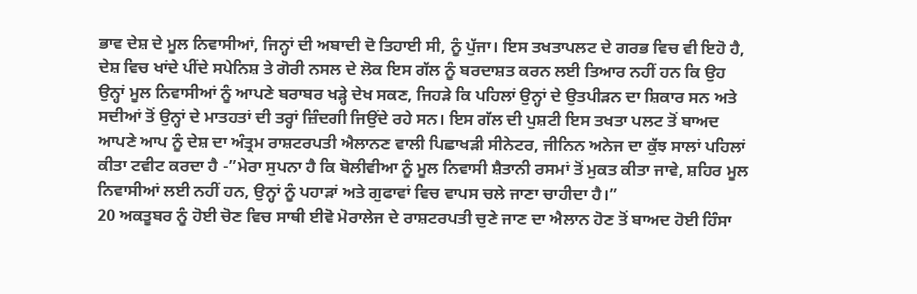ਭਾਵ ਦੇਸ਼ ਦੇ ਮੂਲ ਨਿਵਾਸੀਆਂ, ਜਿਨ੍ਹਾਂ ਦੀ ਅਬਾਦੀ ਦੋ ਤਿਹਾਈ ਸੀ, ਨੂੰ ਪੁੱਜਾ। ਇਸ ਤਖਤਾਪਲਟ ਦੇ ਗਰਭ ਵਿਚ ਵੀ ਇਹੋ ਹੈ, ਦੇਸ਼ ਵਿਚ ਖਾਂਦੇ ਪੀਂਦੇ ਸਪੇਨਿਸ਼ ਤੇ ਗੋਰੀ ਨਸਲ ਦੇ ਲੋਕ ਇਸ ਗੱਲ ਨੂੰ ਬਰਦਾਸ਼ਤ ਕਰਨ ਲਈ ਤਿਆਰ ਨਹੀਂ ਹਨ ਕਿ ਉਹ ਉਨ੍ਹਾਂ ਮੂਲ ਨਿਵਾਸੀਆਂ ਨੂੰ ਆਪਣੇ ਬਰਾਬਰ ਖੜ੍ਹੇ ਦੇਖ ਸਕਣ, ਜਿਹੜੇ ਕਿ ਪਹਿਲਾਂ ਉਨ੍ਹਾਂ ਦੇ ਉਤਪੀੜਨ ਦਾ ਸ਼ਿਕਾਰ ਸਨ ਅਤੇ ਸਦੀਆਂ ਤੋਂ ਉਨ੍ਹਾਂ ਦੇ ਮਾਤਹਤਾਂ ਦੀ ਤਰ੍ਹਾਂ ਜ਼ਿੰਦਗੀ ਜਿਉਂਦੇ ਰਹੇ ਸਨ। ਇਸ ਗੱਲ ਦੀ ਪੁਸ਼ਟੀ ਇਸ ਤਖਤਾ ਪਲਟ ਤੋਂ ਬਾਅਦ ਆਪਣੇ ਆਪ ਨੂੰ ਦੇਸ਼ ਦਾ ਅੰਤ੍ਰਮ ਰਾਸ਼ਟਰਪਤੀ ਐਲਾਨਣ ਵਾਲੀ ਪਿਛਾਖੜੀ ਸੀਨੇਟਰ, ਜੀਨਿਨ ਅਨੇਜ ਦਾ ਕੁੱਝ ਸਾਲਾਂ ਪਹਿਲਾਂ ਕੀਤਾ ਟਵੀਟ ਕਰਦਾ ਹੈ -”ਮੇਰਾ ਸੁਪਨਾ ਹੈ ਕਿ ਬੋਲੀਵੀਆ ਨੂੰ ਮੂਲ ਨਿਵਾਸੀ ਸ਼ੈਤਾਨੀ ਰਸਮਾਂ ਤੋਂ ਮੁਕਤ ਕੀਤਾ ਜਾਵੇ, ਸ਼ਹਿਰ ਮੂਲ ਨਿਵਾਸੀਆਂ ਲਈ ਨਹੀਂ ਹਨ, ਉਨ੍ਹਾਂ ਨੂੰ ਪਹਾੜਾਂ ਅਤੇ ਗੁਫਾਵਾਂ ਵਿਚ ਵਾਪਸ ਚਲੇ ਜਾਣਾ ਚਾਹੀਦਾ ਹੈ।”
20 ਅਕਤੂਬਰ ਨੂੰ ਹੋਈ ਚੋਣ ਵਿਚ ਸਾਥੀ ਈਵੋ ਮੋਰਾਲੇਜ ਦੇ ਰਾਸ਼ਟਰਪਤੀ ਚੁਣੇ ਜਾਣ ਦਾ ਐਲਾਨ ਹੋਣ ਤੋਂ ਬਾਅਦ ਹੋਈ ਹਿੰਸਾ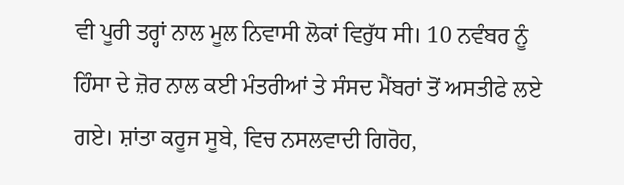ਵੀ ਪੂਰੀ ਤਰ੍ਹਾਂ ਨਾਲ ਮੂਲ ਨਿਵਾਸੀ ਲੋਕਾਂ ਵਿਰੁੱਧ ਸੀ। 10 ਨਵੰਬਰ ਨੂੰ ਹਿੰਸਾ ਦੇ ਜ਼ੋਰ ਨਾਲ ਕਈ ਮੰਤਰੀਆਂ ਤੇ ਸੰਸਦ ਮੈਂਬਰਾਂ ਤੋਂ ਅਸਤੀਫੇ ਲਏ ਗਏ। ਸ਼ਾਂਤਾ ਕਰੂਜ ਸੂਬੇ, ਵਿਚ ਨਸਲਵਾਦੀ ਗਿਰੋਹ,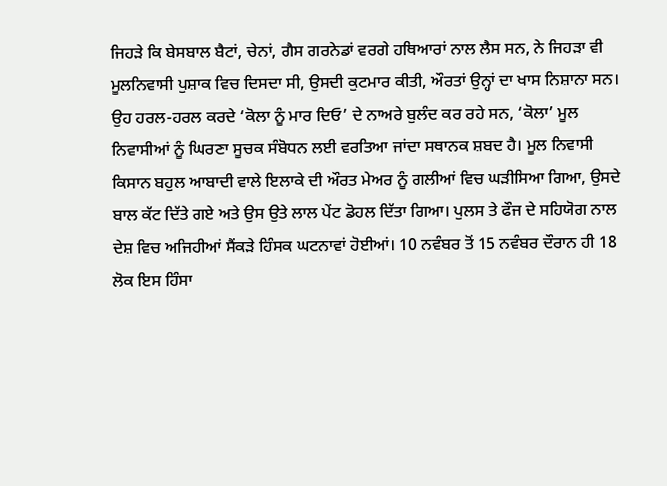ਜਿਹੜੇ ਕਿ ਬੇਸਬਾਲ ਬੈਟਾਂ, ਚੇਨਾਂ, ਗੈਸ ਗਰਨੇਡਾਂ ਵਰਗੇ ਹਥਿਆਰਾਂ ਨਾਲ ਲੈਸ ਸਨ, ਨੇ ਜਿਹੜਾ ਵੀ ਮੂਲਨਿਵਾਸੀ ਪੁਸ਼ਾਕ ਵਿਚ ਦਿਸਦਾ ਸੀ, ਉਸਦੀ ਕੁਟਮਾਰ ਕੀਤੀ, ਔਰਤਾਂ ਉਨ੍ਹਾਂ ਦਾ ਖਾਸ ਨਿਸ਼ਾਨਾ ਸਨ। ਉਹ ਹਰਲ-ਹਰਲ ਕਰਦੇ ‘ਕੋਲਾ ਨੂੰ ਮਾਰ ਦਿਓ’ ਦੇ ਨਾਅਰੇ ਬੁਲੰਦ ਕਰ ਰਹੇ ਸਨ, ‘ਕੋਲਾ’ ਮੂਲ ਨਿਵਾਸੀਆਂ ਨੂੰ ਘਿਰਣਾ ਸੂਚਕ ਸੰਬੋਧਨ ਲਈ ਵਰਤਿਆ ਜਾਂਦਾ ਸਥਾਨਕ ਸ਼ਬਦ ਹੈ। ਮੂਲ ਨਿਵਾਸੀ ਕਿਸਾਨ ਬਹੁਲ ਆਬਾਦੀ ਵਾਲੇ ਇਲਾਕੇ ਦੀ ਔਰਤ ਮੇਅਰ ਨੂੰ ਗਲੀਆਂ ਵਿਚ ਘੜੀਸਿਆ ਗਿਆ, ਉਸਦੇ ਬਾਲ ਕੱਟ ਦਿੱਤੇ ਗਏ ਅਤੇ ਉਸ ਉਤੇ ਲਾਲ ਪੇਂਟ ਡੋਹਲ ਦਿੱਤਾ ਗਿਆ। ਪੁਲਸ ਤੇ ਫੌਜ ਦੇ ਸਹਿਯੋਗ ਨਾਲ ਦੇਸ਼ ਵਿਚ ਅਜਿਹੀਆਂ ਸੈਂਕੜੇ ਹਿੰਸਕ ਘਟਨਾਵਾਂ ਹੋਈਆਂ। 10 ਨਵੰਬਰ ਤੋਂ 15 ਨਵੰਬਰ ਦੌਰਾਨ ਹੀ 18 ਲੋਕ ਇਸ ਹਿੰਸਾ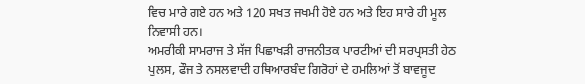ਵਿਚ ਮਾਰੇ ਗਏ ਹਨ ਅਤੇ 120 ਸਖਤ ਜਖਮੀ ਹੋਏ ਹਨ ਅਤੇ ਇਹ ਸਾਰੇ ਹੀ ਮੂਲ ਨਿਵਾਸੀ ਹਨ।
ਅਮਰੀਕੀ ਸਾਮਰਾਜ ਤੇ ਸੱਜ ਪਿਛਾਖੜੀ ਰਾਜਨੀਤਕ ਪਾਰਟੀਆਂ ਦੀ ਸਰਪ੍ਰਸਤੀ ਹੇਠ ਪੁਲਸ, ਫੌਜ ਤੇ ਨਸਲਵਾਦੀ ਹਥਿਆਰਬੰਦ ਗਿਰੋਹਾਂ ਦੇ ਹਮਲਿਆਂ ਤੋਂ ਬਾਵਜੂਦ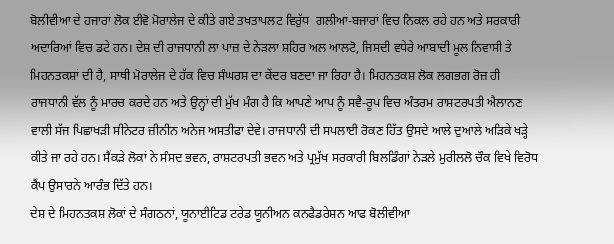ਬੋਲੀਵੀਆ ਦੇ ਹਜਾਰਾਂ ਲੋਕ ਈਵੋ ਮੋਰਾਲੇਜ ਦੇ ਕੀਤੇ ਗਏ ਤਖਤਾਪਲਟ ਵਿਰੁੱਧ  ਗਲੀਆਂ-ਬਜਾਰਾਂ ਵਿਚ ਨਿਕਲ ਰਹੇ ਹਨ ਅਤੇ ਸਰਕਾਰੀ ਅਦਾਰਿਆਂ ਵਿਚ ਡਟੇ ਹਨ। ਦੇਸ਼ ਦੀ ਰਾਜਧਾਨੀ ਲਾ ਪਾਜ਼ ਦੇ ਨੇੜਲਾ ਸ਼ਹਿਰ ਅਲ ਆਲਟੋ, ਜਿਸਦੀ ਵਧੇਰੇ ਆਬਾਦੀ ਮੂਲ ਨਿਵਾਸੀ ਤੇ ਮਿਹਨਤਕਸ਼ਾਂ ਦੀ ਹੈ, ਸਾਥੀ ਮੋਰਾਲੇਜ ਦੇ ਹੱਕ ਵਿਚ ਸੰਘਰਸ਼ ਦਾ ਕੇਂਦਰ ਬਣਦਾ ਜਾ ਰਿਹਾ ਹੈ। ਮਿਹਨਤਕਸ਼ ਲੋਕ ਲਗਭਗ ਰੋਜ਼ ਹੀ ਰਾਜਧਾਨੀ ਵੱਲ ਨੂੰ ਮਾਰਚ ਕਰਦੇ ਹਨ ਅਤੇ ਉਨ੍ਹਾਂ ਦੀ ਮੁੱਖ ਮੰਗ ਹੈ ਕਿ ਆਪਣੇ ਆਪ ਨੂੰ ਸਵੈ-ਰੂਪ ਵਿਚ ਅੰਤਰਮ ਰਾਸ਼ਟਰਪਤੀ ਐਲਾਨਣ ਵਾਲੀ ਸੱਜ ਪਿਛਾਖੜੀ ਸੀਨੇਟਰ ਜ਼ੀਨੀਨ ਅਨੇਜ ਅਸਤੀਫਾ ਦੇਵੇ। ਰਾਜਧਾਨੀ ਦੀ ਸਪਲਾਈ ਰੋਕਣ ਹਿੱਤ ਉਸਦੇ ਆਲੇ ਦੁਆਲੇ ਅੜਿਕੇ ਖੜ੍ਹੇ ਕੀਤੇ ਜਾ ਰਹੇ ਹਨ। ਸੈਂਕੜੇ ਲੋਕਾਂ ਨੇ ਸੰਸਦ ਭਵਨ, ਰਾਸ਼ਟਰਪਤੀ ਭਵਨ ਅਤੇ ਪ੍ਰਮੁੱਖ ਸਰਕਾਰੀ ਬਿਲਡਿੰਗਾਂ ਨੇੜਲੇ ਮੁਰੀਲਲੋ ਚੌਕ ਵਿਖੇ ਵਿਰੋਧ ਕੈਂਪ ਉਸਾਰਨੇ ਆਰੰਭ ਦਿੱਤੇ ਹਨ।
ਦੇਸ਼ ਦੇ ਮਿਹਨਤਕਸ਼ ਲੋਕਾਂ ਦੇ ਸੰਗਠਨਾਂ, ਯੂਨਾਈਟਿਡ ਟਰੇਡ ਯੂਨੀਅਨ ਕਨਫੈਡਰੇਸ਼ਨ ਆਫ ਬੋਲੀਵੀਆ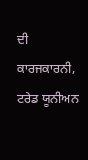ਦੀ ਕਾਰਜਕਾਰਨੀ, ਟਰੇਡ ਯੂਨੀਅਨ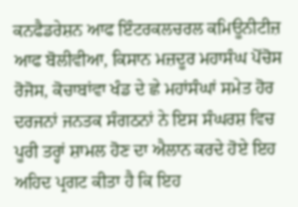ਕਨਫੈਡਰੇਸ਼ਨ ਆਫ ਇੰਟਰਕਲਚਰਲ ਕਮਿਊਨੀਟੀਜ਼ ਆਫ ਬੋਲੀਵੀਆ, ਕਿਸਾਨ ਮਜ਼ਦੂਰ ਮਹਾਸੰਘ ਪੋਂਚੋਸ ਰੋਜੋਸ, ਕੋਚਾਬਾਂਵਾ ਖੰਡ ਦੇ ਛੇ ਮਹਾਂਸੰਘਾਂ ਸਮੇਤ ਹੋਰ ਦਰਜਨਾਂ ਜਨਤਕ ਸੰਗਠਨਾਂ ਨੇ ਇਸ ਸੰਘਰਸ਼ ਵਿਚ ਪੂਰੀ ਤਰ੍ਹਾਂ ਸ਼ਾਮਲ ਹੋਣ ਦਾ ਐਲਾਨ ਕਰਦੇ ਹੋਏ ਇਹ ਅਹਿਦ ਪ੍ਰਗਟ ਕੀਤਾ ਹੈ ਕਿ ਇਹ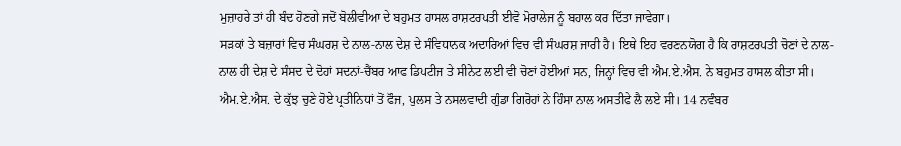ਮੁਜ਼ਾਹਰੇ ਤਾਂ ਹੀ ਬੰਦ ਹੋਣਗੇ ਜਦੋਂ ਬੋਲੀਵੀਆ ਦੇ ਬਹੁਮਤ ਹਾਸਲ ਰਾਸ਼ਟਰਪਤੀ ਈਵੋ ਮੋਰਾਲੇਜ ਨੂੰ ਬਹਾਲ ਕਰ ਦਿੱਤਾ ਜਾਵੇਗਾ।
ਸੜਕਾਂ ਤੇ ਬਜ਼ਾਰਾਂ ਵਿਚ ਸੰਘਰਸ਼ ਦੇ ਨਾਲ-ਨਾਲ ਦੇਸ਼ ਦੇ ਸੰਵਿਧਾਨਕ ਅਦਾਰਿਆਂ ਵਿਚ ਵੀ ਸੰਘਰਸ਼ ਜਾਰੀ ਹੈ। ਇਥੇ ਇਹ ਵਰਣਨਯੋਗ ਹੈ ਕਿ ਰਾਸ਼ਟਰਪਤੀ ਚੋਣਾਂ ਦੇ ਨਾਲ-ਨਾਲ ਹੀ ਦੇਸ਼ ਦੇ ਸੰਸਦ ਦੇ ਦੋਹਾਂ ਸਦਨਾਂ-ਚੈਂਬਰ ਆਫ ਡਿਪਟੀਜ ਤੇ ਸੀਨੇਟ ਲਈ ਵੀ ਚੋਣਾਂ ਹੋਈਆਂ ਸਨ, ਜਿਨ੍ਹਾਂ ਵਿਚ ਵੀ ਐਮ.ਏ.ਐਸ. ਨੇ ਬਹੁਮਤ ਹਾਸਲ ਕੀਤਾ ਸੀ। ਐਮ.ਏ.ਐਸ. ਦੇ ਕੁੱਝ ਚੁਣੇ ਹੋਏ ਪ੍ਰਤੀਨਿਧਾਂ ਤੋਂ ਫੌਜ, ਪੁਲਸ ਤੇ ਨਸਲਵਾਦੀ ਗੁੰਡਾ ਗਿਰੋਹਾਂ ਨੇ ਹਿੰਸਾ ਨਾਲ ਅਸਤੀਫੇ ਲੈ ਲਏ ਸੀ। 14 ਨਵੰਬਰ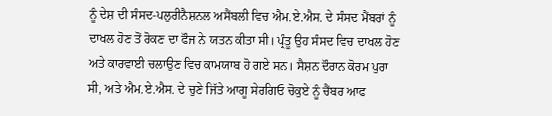ਨੂੰ ਦੇਸ਼ ਦੀ ਸੰਸਦ-ਪਲੁਰੀਨੈਸ਼ਨਲ ਅਸੈਂਬਲੀ ਵਿਚ ਐਮ.ਏ.ਐਸ. ਦੇ ਸੰਸਦ ਮੈਂਬਰਾਂ ਨੂੰ ਦਾਖਲ ਹੋਣ ਤੋਂ ਰੋਕਣ ਦਾ ਫੌਜ ਨੇ ਯਤਨ ਕੀਤਾ ਸੀ। ਪ੍ਰੰਤੂ ਉਹ ਸੰਸਦ ਵਿਚ ਦਾਖਲ ਹੋਣ ਅਤੇ ਕਾਰਵਾਈ ਚਲਾਉਣ ਵਿਚ ਕਾਮਯਾਬ ਹੋ ਗਏ ਸਨ। ਸੈਸ਼ਨ ਦੌਰਾਨ ਕੋਰਮ ਪੁਰਾ ਸੀ, ਅਤੇ ਐਮ.ਏ.ਐਸ. ਦੇ ਚੁਣੇ ਜਿੱਤੇ ਆਗੂ ਸੇਰਗਿਓ ਚੋਕੁਏ ਨੂੰ ਚੈਂਬਰ ਆਫ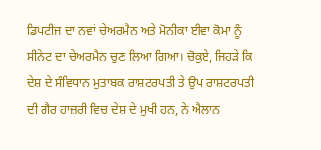ਡਿਪਟੀਜ ਦਾ ਨਵਾਂ ਚੇਅਰਮੈਨ ਅਤੇ ਮੋਨੀਕਾ ਈਵਾ ਕੋਮਾ ਨੂੰ ਸੀਨੇਟ ਦਾ ਚੇਅਰਮੈਨ ਚੁਣ ਲਿਆ ਗਿਆ। ਚੋਕੁਏ, ਜਿਹੜੇ ਕਿ ਦੇਸ਼ ਦੇ ਸੰਵਿਧਾਨ ਮੁਤਾਬਕ ਰਾਸ਼ਟਰਪਤੀ ਤੇ ਉਪ ਰਾਸ਼ਟਰਪਤੀ ਦੀ ਗੈਰ ਹਾਜ਼ਰੀ ਵਿਚ ਦੇਸ਼ ਦੇ ਮੁਖੀ ਹਨ, ਨੇ ਐਲਾਨ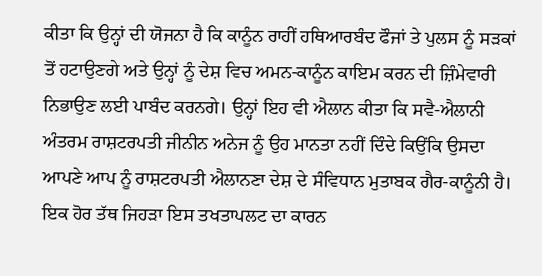ਕੀਤਾ ਕਿ ਉਨ੍ਹਾਂ ਦੀ ਯੋਜਨਾ ਹੈ ਕਿ ਕਾਨੂੰਨ ਰਾਹੀਂ ਹਥਿਆਰਬੰਦ ਫੌਜਾਂ ਤੇ ਪੁਲਸ ਨੂੰ ਸੜਕਾਂ ਤੋਂ ਹਟਾਉਣਗੇ ਅਤੇ ਉਨ੍ਹਾਂ ਨੂੰ ਦੇਸ਼ ਵਿਚ ਅਮਨ-ਕਾਨੂੰਨ ਕਾਇਮ ਕਰਨ ਦੀ ਜ਼ਿੰਮੇਵਾਰੀ ਨਿਭਾਉਣ ਲਈ ਪਾਬੰਦ ਕਰਨਗੇ। ਉਨ੍ਹਾਂ ਇਹ ਵੀ ਐਲਾਨ ਕੀਤਾ ਕਿ ਸਵੈ-ਐਲਾਨੀ ਅੰਤਰਮ ਰਾਸ਼ਟਰਪਤੀ ਜੀਨੀਨ ਅਨੇਜ ਨੂੰ ਉਹ ਮਾਨਤਾ ਨਹੀਂ ਦਿੰਦੇ ਕਿਉਂਕਿ ਉਸਦਾ ਆਪਣੇ ਆਪ ਨੂੰ ਰਾਸ਼ਟਰਪਤੀ ਐਲਾਨਣਾ ਦੇਸ਼ ਦੇ ਸੰਵਿਧਾਨ ਮੁਤਾਬਕ ਗੈਰ-ਕਾਨੂੰਨੀ ਹੈ।
ਇਕ ਹੋਰ ਤੱਥ ਜਿਹੜਾ ਇਸ ਤਖਤਾਪਲਟ ਦਾ ਕਾਰਨ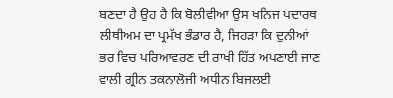ਬਣਦਾ ਹੈ ਉਹ ਹੈ ਕਿ ਬੋਲੀਵੀਆ ਉਸ ਖਨਿਜ ਪਦਾਰਥ ਲੀਥੀਅਮ ਦਾ ਪ੍ਰਮੱਖ ਭੰਡਾਰ ਹੈ, ਜਿਹੜਾ ਕਿ ਦੁਨੀਆਂ ਭਰ ਵਿਚ ਪਰਿਆਵਰਣ ਦੀ ਰਾਖੀ ਹਿੱਤ ਅਪਣਾਈ ਜਾਣ ਵਾਲੀ ਗ੍ਰੀਨ ਤਕਨਾਲੋਜੀ ਅਧੀਨ ਬਿਜਲਈ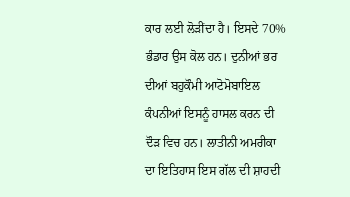ਕਾਰ ਲਈ ਲੋੜੀਂਦਾ ਹੈ। ਇਸਦੇ 70% ਭੰਡਾਰ ਉਸ ਕੋਲ ਹਨ। ਦੁਨੀਆਂ ਭਰ ਦੀਆਂ ਬਹੁਕੌਮੀ ਆਟੋਮੋਬਾਇਲ ਕੰਪਨੀਆਂ ਇਸਨੂੰ ਹਾਸਲ ਕਰਨ ਦੀ ਦੌੜ ਵਿਚ ਹਨ। ਲਾਤੀਨੀ ਅਮਰੀਕਾ ਦਾ ਇਤਿਹਾਸ ਇਸ ਗੱਲ ਦੀ ਸ਼ਾਹਦੀ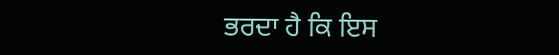ਭਰਦਾ ਹੈ ਕਿ ਇਸ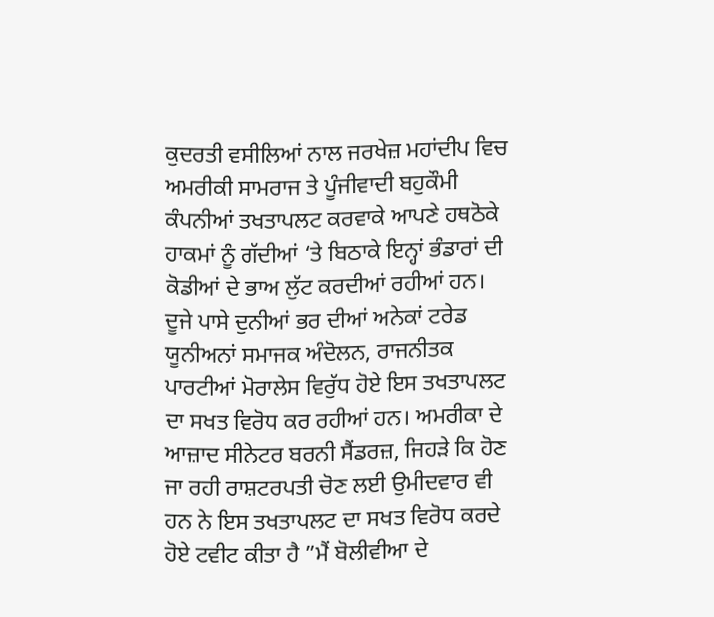ਕੁਦਰਤੀ ਵਸੀਲਿਆਂ ਨਾਲ ਜਰਖੇਜ਼ ਮਹਾਂਦੀਪ ਵਿਚ ਅਮਰੀਕੀ ਸਾਮਰਾਜ ਤੇ ਪੂੰਜੀਵਾਦੀ ਬਹੁਕੌਮੀ ਕੰਪਨੀਆਂ ਤਖਤਾਪਲਟ ਕਰਵਾਕੇ ਆਪਣੇ ਹਥਠੋਕੇ ਹਾਕਮਾਂ ਨੂੰ ਗੱਦੀਆਂ ‘ਤੇ ਬਿਠਾਕੇ ਇਨ੍ਹਾਂ ਭੰਡਾਰਾਂ ਦੀ ਕੋਡੀਆਂ ਦੇ ਭਾਅ ਲੁੱਟ ਕਰਦੀਆਂ ਰਹੀਆਂ ਹਨ।
ਦੂਜੇ ਪਾਸੇ ਦੁਨੀਆਂ ਭਰ ਦੀਆਂ ਅਨੇਕਾਂ ਟਰੇਡ ਯੂਨੀਅਨਾਂ ਸਮਾਜਕ ਅੰਦੋਲਨ, ਰਾਜਨੀਤਕ ਪਾਰਟੀਆਂ ਮੋਰਾਲੇਸ ਵਿਰੁੱਧ ਹੋਏ ਇਸ ਤਖਤਾਪਲਟ ਦਾ ਸਖਤ ਵਿਰੋਧ ਕਰ ਰਹੀਆਂ ਹਨ। ਅਮਰੀਕਾ ਦੇ ਆਜ਼ਾਦ ਸੀਨੇਟਰ ਬਰਨੀ ਸੈਂਡਰਜ਼, ਜਿਹੜੇ ਕਿ ਹੋਣ ਜਾ ਰਹੀ ਰਾਸ਼ਟਰਪਤੀ ਚੋਣ ਲਈ ਉਮੀਦਵਾਰ ਵੀ ਹਨ ਨੇ ਇਸ ਤਖਤਾਪਲਟ ਦਾ ਸਖਤ ਵਿਰੋਧ ਕਰਦੇ ਹੋਏ ਟਵੀਟ ਕੀਤਾ ਹੈ ”ਮੈਂ ਬੋਲੀਵੀਆ ਦੇ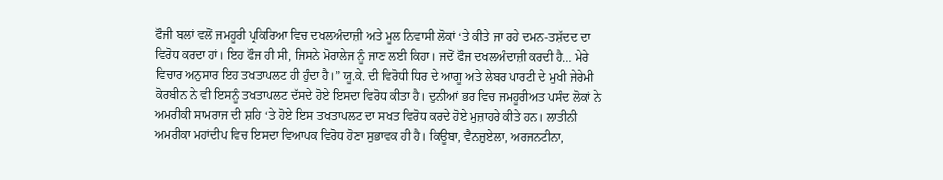ਫੌਜੀ ਬਲਾਂ ਵਲੋਂ ਜਮਹੂਰੀ ਪ੍ਰਕਿਰਿਆ ਵਿਚ ਦਖਲਅੰਦਾਜ਼ੀ ਅਤੇ ਮੂਲ ਨਿਵਾਸੀ ਲੋਕਾਂ ‘ਤੇ ਕੀਤੇ ਜਾ ਰਹੇ ਦਮਨ-ਤਸ਼ੱਦਦ ਦਾ ਵਿਰੋਧ ਕਰਦਾ ਹਾਂ। ਇਹ ਫੌਜ ਹੀ ਸੀ, ਜਿਸਨੇ ਮੋਰਾਲੇਜ ਨੂੰ ਜਾਣ ਲਈ ਕਿਹਾ। ਜਦੋਂ ਫੌਜ ਦਖਲਅੰਦਾਜ਼ੀ ਕਰਦੀ ਹੈ… ਮੇਰੇ ਵਿਚਾਰ ਅਨੁਸਾਰ ਇਹ ਤਖਤਾਪਲਟ ਹੀ ਹੁੰਦਾ ਹੈ।” ਯੂ.ਕੇ. ਦੀ ਵਿਰੋਧੀ ਧਿਰ ਦੇ ਆਗੂ ਅਤੇ ਲੇਬਰ ਪਾਰਟੀ ਦੇ ਮੁਖੀ ਜੇਰੇਮੀ ਕੋਰਬੀਨ ਨੇ ਵੀ ਇਸਨੂੰ ਤਖਤਾਪਲਟ ਦੱਸਦੇ ਹੋਏ ਇਸਦਾ ਵਿਰੋਧ ਕੀਤਾ ਹੈ। ਦੁਨੀਆਂ ਭਰ ਵਿਚ ਜਮਹੂਰੀਅਤ ਪਸੰਦ ਲੋਕਾਂ ਨੇ ਅਮਰੀਕੀ ਸਾਮਰਾਜ ਦੀ ਸ਼ਹਿ ‘ਤੇ ਹੋਏ ਇਸ ਤਖਤਾਪਲਟ ਦਾ ਸਖਤ ਵਿਰੋਧ ਕਰਦੇ ਹੋਏ ਮੁਜ਼ਾਹਰੇ ਕੀਤੇ ਹਨ। ਲਾਤੀਨੀ ਅਮਰੀਕਾ ਮਹਾਂਦੀਪ ਵਿਚ ਇਸਦਾ ਵਿਆਪਕ ਵਿਰੋਧ ਹੋਣਾ ਸੁਭਾਵਕ ਹੀ ਹੈ। ਕਿਊਬਾ, ਵੈਨਜ਼ੁਏਲਾ, ਅਰਜਨਟੀਨਾ,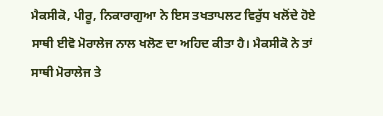ਮੈਕਸੀਕੋ, ਪੀਰੂ, ਨਿਕਾਰਾਗੁਆ ਨੇ ਇਸ ਤਖਤਾਪਲਟ ਵਿਰੁੱਧ ਖਲੋਂਦੇ ਹੋਏ ਸਾਥੀ ਈਵੋ ਮੋਰਾਲੇਜ ਨਾਲ ਖਲੋਣ ਦਾ ਅਹਿਦ ਕੀਤਾ ਹੈ। ਮੈਕਸੀਕੋ ਨੇ ਤਾਂ ਸਾਥੀ ਮੋਰਾਲੇਜ ਤੇ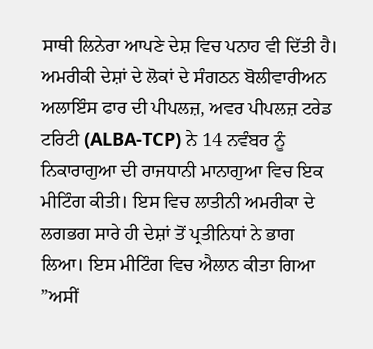ਸਾਥੀ ਲਿਨੇਰਾ ਆਪਣੇ ਦੇਸ਼ ਵਿਚ ਪਨਾਹ ਵੀ ਦਿੱਤੀ ਹੈ।
ਅਮਰੀਕੀ ਦੇਸ਼ਾਂ ਦੇ ਲੋਕਾਂ ਦੇ ਸੰਗਠਨ ਬੋਲੀਵਾਰੀਅਨ ਅਲਾਇੰਸ ਫਾਰ ਦੀ ਪੀਪਲਜ਼, ਅਵਰ ਪੀਪਲਜ਼ ਟਰੇਡ ਟਰਿਟੀ (ALBA-TCP) ਨੇ 14 ਨਵੰਬਰ ਨੂੰ ਨਿਕਾਰਾਗੁਆ ਦੀ ਰਾਜਧਾਨੀ ਮਾਨਾਗੁਆ ਵਿਚ ਇਕ ਮੀਟਿੰਗ ਕੀਤੀ। ਇਸ ਵਿਚ ਲਾਤੀਨੀ ਅਮਰੀਕਾ ਦੇ ਲਗਭਗ ਸਾਰੇ ਹੀ ਦੇਸ਼ਾਂ ਤੋਂ ਪ੍ਰਤੀਨਿਧਾਂ ਨੇ ਭਾਗ ਲਿਆ। ਇਸ ਮੀਟਿੰਗ ਵਿਚ ਐਲਾਨ ਕੀਤਾ ਗਿਆ ”ਅਸੀਂ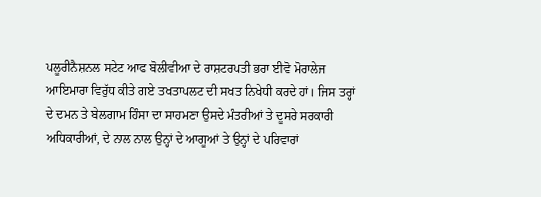ਪਲੂਰੀਨੈਸ਼ਨਲ ਸਟੇਟ ਆਫ ਬੋਲੀਵੀਆ ਦੇ ਰਾਸ਼ਟਰਪਤੀ ਭਰਾ ਈਵੋ ਮੋਰਾਲੇਜ ਆਇਮਾਰਾ ਵਿਰੁੱਧ ਕੀਤੇ ਗਏ ਤਖਤਾਪਲਟ ਦੀ ਸਖਤ ਨਿਖੇਧੀ ਕਰਦੇ ਹਾਂ। ਜਿਸ ਤਰ੍ਹਾਂ ਦੇ ਦਮਨ ਤੇ ਬੇਲਗਾਮ ਹਿੰਸਾ ਦਾ ਸਾਹਮਣਾ ਉਸਦੇ ਮੰਤਰੀਆਂ ਤੇ ਦੂਸਰੇ ਸਰਕਾਰੀ ਅਧਿਕਾਰੀਆਂ, ਦੇ ਨਾਲ ਨਾਲ ਉਨ੍ਹਾਂ ਦੇ ਆਗੂਆਂ ਤੇ ਉਨ੍ਹਾਂ ਦੇ ਪਰਿਵਾਰਾਂ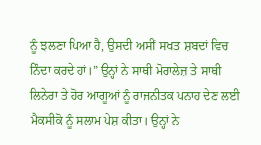ਨੂੰ ਝਲਣਾ ਪਿਆ ਹੈ, ਉਸਦੀ ਅਸੀਂ ਸਖਤ ਸ਼ਬਦਾਂ ਵਿਚ ਨਿੰਦਾ ਕਰਦੇ ਹਾਂ।” ਉਨ੍ਹਾਂ ਨੇ ਸਾਥੀ ਮੋਰਾਲੇਜ਼ ਤੇ ਸਾਥੀ ਲਿਨੇਰਾ ਤੇ ਹੋਰ ਆਗੂਆਂ ਨੂੰ ਰਾਜਨੀਤਕ ਪਨਾਹ ਦੇਣ ਲਈ ਮੈਕਸੀਕੋ ਨੂੰ ਸਲਾਮ ਪੇਸ਼ ਕੀਤਾ। ਉਨ੍ਹਾਂ ਨੇ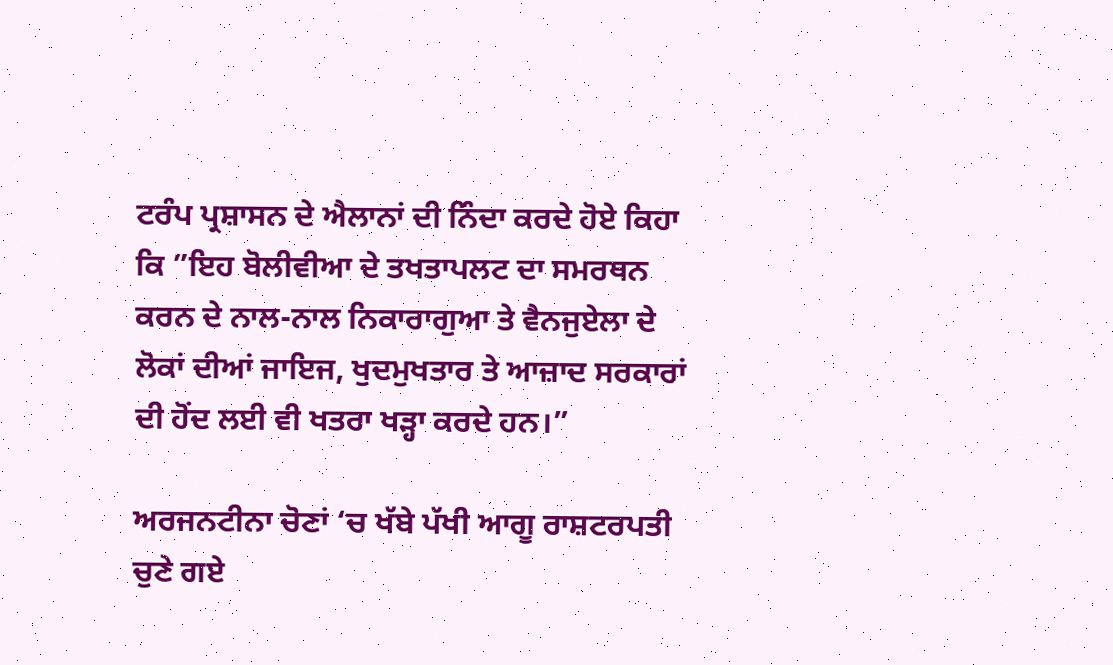ਟਰੰਪ ਪ੍ਰਸ਼ਾਸਨ ਦੇ ਐਲਾਨਾਂ ਦੀ ਨਿੰਦਾ ਕਰਦੇ ਹੋਏ ਕਿਹਾ ਕਿ ”ਇਹ ਬੋਲੀਵੀਆ ਦੇ ਤਖਤਾਪਲਟ ਦਾ ਸਮਰਥਨ ਕਰਨ ਦੇ ਨਾਲ-ਨਾਲ ਨਿਕਾਰਾਗੁਆ ਤੇ ਵੈਨਜੁਏਲਾ ਦੇ ਲੋਕਾਂ ਦੀਆਂ ਜਾਇਜ, ਖੁਦਮੁਖਤਾਰ ਤੇ ਆਜ਼ਾਦ ਸਰਕਾਰਾਂ ਦੀ ਹੋਂਦ ਲਈ ਵੀ ਖਤਰਾ ਖੜ੍ਹਾ ਕਰਦੇ ਹਨ।”

ਅਰਜਨਟੀਨਾ ਚੋਣਾਂ ‘ਚ ਖੱਬੇ ਪੱਖੀ ਆਗੂ ਰਾਸ਼ਟਰਪਤੀ ਚੁਣੇ ਗਏ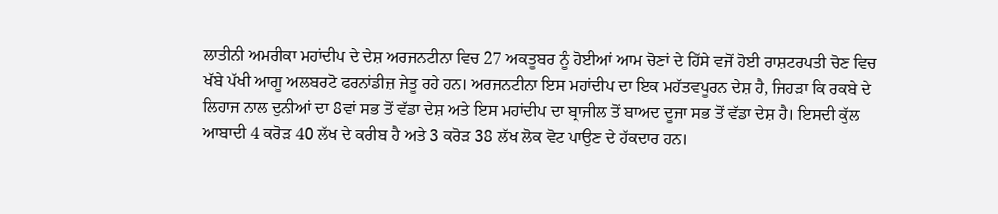ਲਾਤੀਨੀ ਅਮਰੀਕਾ ਮਹਾਂਦੀਪ ਦੇ ਦੇਸ਼ ਅਰਜਨਟੀਨਾ ਵਿਚ 27 ਅਕਤੂਬਰ ਨੂੰ ਹੋਈਆਂ ਆਮ ਚੋਣਾਂ ਦੇ ਹਿੱਸੇ ਵਜੋਂ ਹੋਈ ਰਾਸ਼ਟਰਪਤੀ ਚੋਣ ਵਿਚ ਖੱਬੇ ਪੱਖੀ ਆਗੂ ਅਲਬਰਟੋ ਫਰਨਾਂਡੀਜ਼ ਜੇਤੂ ਰਹੇ ਹਨ। ਅਰਜਨਟੀਨਾ ਇਸ ਮਹਾਂਦੀਪ ਦਾ ਇਕ ਮਹੱਤਵਪੂਰਨ ਦੇਸ਼ ਹੈ, ਜਿਹੜਾ ਕਿ ਰਕਬੇ ਦੇ ਲਿਹਾਜ ਨਾਲ ਦੁਨੀਆਂ ਦਾ 8ਵਾਂ ਸਭ ਤੋਂ ਵੱਡਾ ਦੇਸ਼ ਅਤੇ ਇਸ ਮਹਾਂਦੀਪ ਦਾ ਬ੍ਰਾਜੀਲ ਤੋਂ ਬਾਅਦ ਦੂਜਾ ਸਭ ਤੋਂ ਵੱਡਾ ਦੇਸ਼ ਹੈ। ਇਸਦੀ ਕੁੱਲ ਆਬਾਦੀ 4 ਕਰੋੜ 40 ਲੱਖ ਦੇ ਕਰੀਬ ਹੈ ਅਤੇ 3 ਕਰੋੜ 38 ਲੱਖ ਲੋਕ ਵੋਟ ਪਾਉਣ ਦੇ ਹੱਕਦਾਰ ਹਨ।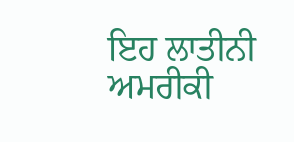ਇਹ ਲਾਤੀਨੀ ਅਮਰੀਕੀ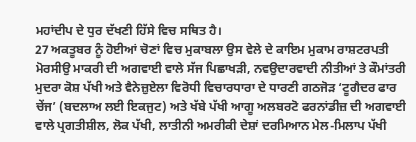ਮਹਾਂਦੀਪ ਦੇ ਧੁਰ ਦੱਖਣੀ ਹਿੱਸੇ ਵਿਚ ਸਥਿਤ ਹੈ।
27 ਅਕਤੂਬਰ ਨੂੰ ਹੋਈਆਂ ਚੋਣਾਂ ਵਿਚ ਮੁਕਾਬਲਾ ਉਸ ਵੇਲੇ ਦੇ ਕਾਇਮ ਮੁਕਾਮ ਰਾਸ਼ਟਰਪਤੀ ਮੋਰਸੀਉ ਮਾਕਰੀ ਦੀ ਅਗਵਾਈ ਵਾਲੇ ਸੱਜ ਪਿਛਾਖੜੀ, ਨਵਉਦਾਰਵਾਦੀ ਨੀਤੀਆਂ ਤੇ ਕੌਮਾਂਤਰੀ ਮੁਦਰਾ ਕੋਸ਼ ਪੱਖੀ ਅਤੇ ਵੈਨੇਜ਼ੁਏਲਾ ਵਿਰੋਧੀ ਵਿਚਾਰਧਾਰਾ ਦੇ ਧਾਰਣੀ ਗਠਜੋੜ ‘ਟੂਗੈਦਰ ਫਾਰ ਚੇਂਜ’ (ਬਦਲਾਅ ਲਈ ਇਕਜੁਟ) ਅਤੇ ਖੱਬੇ ਪੱਖੀ ਆਗੂ ਅਲਬਰਟੋ ਫਰਨਾਂਡੀਜ਼ ਦੀ ਅਗਵਾਈ ਵਾਲੇ ਪ੍ਰਗਤੀਸ਼ੀਲ, ਲੋਕ ਪੱਖੀ, ਲਾਤੀਨੀ ਅਮਰੀਕੀ ਦੇਸ਼ਾਂ ਦਰਮਿਆਨ ਮੇਲ-ਮਿਲਾਪ ਪੱਖੀ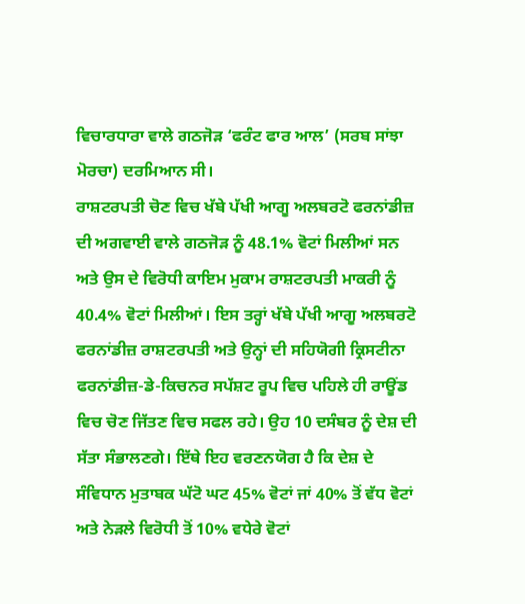ਵਿਚਾਰਧਾਰਾ ਵਾਲੇ ਗਠਜੋੜ ‘ਫਰੰਟ ਫਾਰ ਆਲ’ (ਸਰਬ ਸਾਂਝਾ ਮੋਰਚਾ) ਦਰਮਿਆਨ ਸੀ।
ਰਾਸ਼ਟਰਪਤੀ ਚੋਣ ਵਿਚ ਖੱਬੇ ਪੱਖੀ ਆਗੂ ਅਲਬਰਟੋ ਫਰਨਾਂਡੀਜ਼ ਦੀ ਅਗਵਾਈ ਵਾਲੇ ਗਠਜੋੜ ਨੂੰ 48.1% ਵੋਟਾਂ ਮਿਲੀਆਂ ਸਨ ਅਤੇ ਉਸ ਦੇ ਵਿਰੋਧੀ ਕਾਇਮ ਮੁਕਾਮ ਰਾਸ਼ਟਰਪਤੀ ਮਾਕਰੀ ਨੂੰ 40.4% ਵੋਟਾਂ ਮਿਲੀਆਂ। ਇਸ ਤਰ੍ਹਾਂ ਖੱਬੇ ਪੱਖੀ ਆਗੂ ਅਲਬਰਟੋ ਫਰਨਾਂਡੀਜ਼ ਰਾਸ਼ਟਰਪਤੀ ਅਤੇ ਉਨ੍ਹਾਂ ਦੀ ਸਹਿਯੋਗੀ ਕ੍ਰਿਸਟੀਨਾ ਫਰਨਾਂਡੀਜ਼-ਡੇ-ਕਿਚਨਰ ਸਪੱਸ਼ਟ ਰੂਪ ਵਿਚ ਪਹਿਲੇ ਹੀ ਰਾਊਂਡ ਵਿਚ ਚੋਣ ਜਿੱਤਣ ਵਿਚ ਸਫਲ ਰਹੇ। ਉਹ 10 ਦਸੰਬਰ ਨੂੰ ਦੇਸ਼ ਦੀ ਸੱਤਾ ਸੰਭਾਲਣਗੇ। ਇੱਥੇ ਇਹ ਵਰਣਨਯੋਗ ਹੈ ਕਿ ਦੇਸ਼ ਦੇ ਸੰਵਿਧਾਨ ਮੁਤਾਬਕ ਘੱਟੋ ਘਟ 45% ਵੋਟਾਂ ਜਾਂ 40% ਤੋਂ ਵੱਧ ਵੋਟਾਂ ਅਤੇ ਨੇੜਲੇ ਵਿਰੋਧੀ ਤੋਂ 10% ਵਧੇਰੇ ਵੋਟਾਂ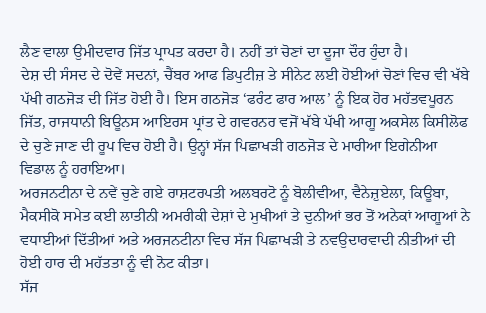ਲੈਣ ਵਾਲਾ ਉਮੀਦਵਾਰ ਜਿੱਤ ਪ੍ਰਾਪਤ ਕਰਦਾ ਹੈ। ਨਹੀਂ ਤਾਂ ਚੋਣਾਂ ਦਾ ਦੂਜਾ ਦੌਰ ਹੁੰਦਾ ਹੈ।
ਦੇਸ਼ ਦੀ ਸੰਸਦ ਦੇ ਦੋਵੇਂ ਸਦਨਾਂ, ਚੈਂਬਰ ਆਫ ਡਿਪੁਟੀਜ਼ ਤੇ ਸੀਨੇਟ ਲਈ ਹੋਈਆਂ ਚੋਣਾਂ ਵਿਚ ਵੀ ਖੱਬੇ ਪੱਖੀ ਗਠਜੋੜ ਦੀ ਜਿੱਤ ਹੋਈ ਹੈ। ਇਸ ਗਠਜੋੜ ‘ਫਰੰਟ ਫਾਰ ਆਲ’ ਨੂੰ ਇਕ ਹੋਰ ਮਹੱਤਵਪੂਰਨ ਜਿੱਤ, ਰਾਜਧਾਨੀ ਬਿਊਨਸ ਆਇਰਸ ਪ੍ਰਾਂਤ ਦੇ ਗਵਰਨਰ ਵਜੋਂ ਖੱਬੇ ਪੱਖੀ ਆਗੂ ਅਕਸੇਲ ਕਿਸੀਲੋਫ ਦੇ ਚੁਣੇ ਜਾਣ ਦੀ ਰੂਪ ਵਿਚ ਹੋਈ ਹੈ। ਉਨ੍ਹਾਂ ਸੱਜ ਪਿਛਾਖੜੀ ਗਠਜੋੜ ਦੇ ਮਾਰੀਆ ਇਗੇਨੀਆ ਵਿਡਾਲ ਨੂੰ ਹਰਾਇਆ।
ਅਰਜਨਟੀਨਾ ਦੇ ਨਵੇਂ ਚੁਣੇ ਗਏ ਰਾਸ਼ਟਰਪਤੀ ਅਲਬਰਟੋ ਨੂੰ ਬੋਲੀਵੀਆ, ਵੈਨੇਜ਼ੁਏਲਾ, ਕਿਊਬਾ, ਮੈਕਸੀਕੋ ਸਮੇਤ ਕਈ ਲਾਤੀਨੀ ਅਮਰੀਕੀ ਦੇਸ਼ਾਂ ਦੇ ਮੁਖੀਆਂ ਤੇ ਦੁਨੀਆਂ ਭਰ ਤੋਂ ਅਨੇਕਾਂ ਆਗੂਆਂ ਨੇ ਵਧਾਈਆਂ ਦਿੱਤੀਆਂ ਅਤੇ ਅਰਜਨਟੀਨਾ ਵਿਚ ਸੱਜ ਪਿਛਾਖੜੀ ਤੇ ਨਵਉਦਾਰਵਾਦੀ ਨੀਤੀਆਂ ਦੀ ਹੋਈ ਹਾਰ ਦੀ ਮਹੱਤਤਾ ਨੂੰ ਵੀ ਨੋਟ ਕੀਤਾ।
ਸੱਜ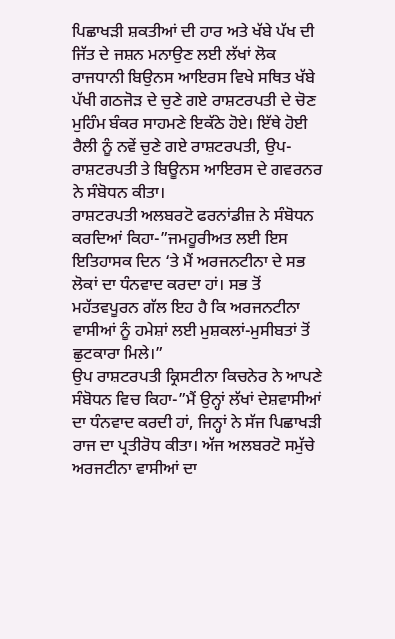ਪਿਛਾਖੜੀ ਸ਼ਕਤੀਆਂ ਦੀ ਹਾਰ ਅਤੇ ਖੱਬੇ ਪੱਖ ਦੀ ਜਿੱਤ ਦੇ ਜਸ਼ਨ ਮਨਾਉਣ ਲਈ ਲੱਖਾਂ ਲੋਕ ਰਾਜਧਾਨੀ ਬਿਉਨਸ ਆਇਰਸ ਵਿਖੇ ਸਥਿਤ ਖੱਬੇ ਪੱਖੀ ਗਠਜੋੜ ਦੇ ਚੁਣੇ ਗਏ ਰਾਸ਼ਟਰਪਤੀ ਦੇ ਚੋਣ ਮੁਹਿੰਮ ਬੰਕਰ ਸਾਹਮਣੇ ਇਕੱਠੇ ਹੋਏ। ਇੱਥੇ ਹੋਈ ਰੈਲੀ ਨੂੰ ਨਵੇਂ ਚੁਣੇ ਗਏ ਰਾਸ਼ਟਰਪਤੀ, ਉਪ-ਰਾਸ਼ਟਰਪਤੀ ਤੇ ਬਿਊਨਸ ਆਇਰਸ ਦੇ ਗਵਰਨਰ ਨੇ ਸੰਬੋਧਨ ਕੀਤਾ।
ਰਾਸ਼ਟਰਪਤੀ ਅਲਬਰਟੋ ਫਰਨਾਂਡੀਜ਼ ਨੇ ਸੰਬੋਧਨ ਕਰਦਿਆਂ ਕਿਹਾ-”ਜਮਹੂਰੀਅਤ ਲਈ ਇਸ ਇਤਿਹਾਸਕ ਦਿਨ ‘ਤੇ ਮੈਂ ਅਰਜਨਟੀਨਾ ਦੇ ਸਭ ਲੋਕਾਂ ਦਾ ਧੰਨਵਾਦ ਕਰਦਾ ਹਾਂ। ਸਭ ਤੋਂ ਮਹੱਤਵਪੂਰਨ ਗੱਲ ਇਹ ਹੈ ਕਿ ਅਰਜਨਟੀਨਾ ਵਾਸੀਆਂ ਨੂੰ ਹਮੇਸ਼ਾਂ ਲਈ ਮੁਸ਼ਕਲਾਂ-ਮੁਸੀਬਤਾਂ ਤੋਂ ਛੁਟਕਾਰਾ ਮਿਲੇ।”
ਉਪ ਰਾਸ਼ਟਰਪਤੀ ਕ੍ਰਿਸਟੀਨਾ ਕਿਚਨੇਰ ਨੇ ਆਪਣੇ ਸੰਬੋਧਨ ਵਿਚ ਕਿਹਾ-”ਮੈਂ ਉਨ੍ਹਾਂ ਲੱਖਾਂ ਦੇਸ਼ਵਾਸੀਆਂ ਦਾ ਧੰਨਵਾਦ ਕਰਦੀ ਹਾਂ, ਜਿਨ੍ਹਾਂ ਨੇ ਸੱਜ ਪਿਛਾਖੜੀ ਰਾਜ ਦਾ ਪ੍ਰਤੀਰੋਧ ਕੀਤਾ। ਅੱਜ ਅਲਬਰਟੋ ਸਮੁੱਚੇ ਅਰਜਟੀਨਾ ਵਾਸੀਆਂ ਦਾ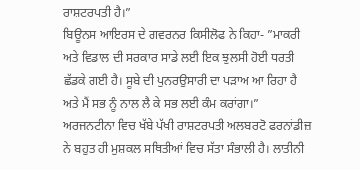ਰਾਸ਼ਟਰਪਤੀ ਹੈ।”
ਬਿਊਨਸ ਆਇਰਸ ਦੇ ਗਵਰਨਰ ਕਿਸੀਲੋਫ ਨੇ ਕਿਹਾ- ”ਮਾਕਰੀ ਅਤੇ ਵਿਡਾਲ ਦੀ ਸਰਕਾਰ ਸਾਡੇ ਲਈ ਇਕ ਝੁਲਸੀ ਹੋਈ ਧਰਤੀ ਛੱਡਕੇ ਗਈ ਹੈ। ਸੂਬੇ ਦੀ ਪੁਨਰਉਸਾਰੀ ਦਾ ਪੜਾਅ ਆ ਰਿਹਾ ਹੈ ਅਤੇ ਮੈਂ ਸਭ ਨੂੰ ਨਾਲ ਲੈ ਕੇ ਸਭ ਲਈ ਕੰਮ ਕਰਾਂਗਾ।”
ਅਰਜਨਟੀਨਾ ਵਿਚ ਖੱਬੇ ਪੱਖੀ ਰਾਸ਼ਟਰਪਤੀ ਅਲਬਰਟੋ ਫਰਨਾਂਡੀਜ਼ ਨੇ ਬਹੁਤ ਹੀ ਮੁਸ਼ਕਲ ਸਥਿਤੀਆਂ ਵਿਚ ਸੱਤਾ ਸੰਭਾਲੀ ਹੈ। ਲਾਤੀਨੀ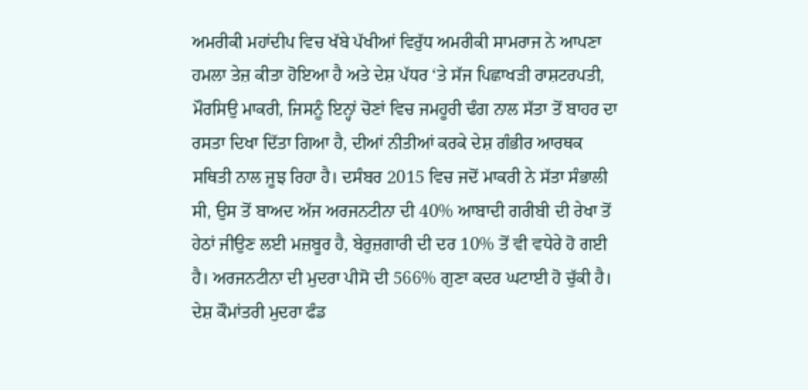ਅਮਰੀਕੀ ਮਹਾਂਦੀਪ ਵਿਚ ਖੱਬੇ ਪੱਖੀਆਂ ਵਿਰੁੱਧ ਅਮਰੀਕੀ ਸਾਮਰਾਜ ਨੇ ਆਪਣਾ ਹਮਲਾ ਤੇਜ਼ ਕੀਤਾ ਹੋਇਆ ਹੈ ਅਤੇ ਦੇਸ਼ ਪੱਧਰ ‘ਤੇ ਸੱਜ ਪਿਛਾਖੜੀ ਰਾਸ਼ਟਰਪਤੀ, ਮੌਰਸਿਉ ਮਾਕਰੀ, ਜਿਸਨੂੰ ਇਨ੍ਹਾਂ ਚੋਣਾਂ ਵਿਚ ਜਮਹੂਰੀ ਢੰਗ ਨਾਲ ਸੱਤਾ ਤੋਂ ਬਾਹਰ ਦਾ ਰਸਤਾ ਦਿਖਾ ਦਿੱਤਾ ਗਿਆ ਹੈ, ਦੀਆਂ ਨੀਤੀਆਂ ਕਰਕੇ ਦੇਸ਼ ਗੰਭੀਰ ਆਰਥਕ ਸਥਿਤੀ ਨਾਲ ਜੂਝ ਰਿਹਾ ਹੈ। ਦਸੰਬਰ 2015 ਵਿਚ ਜਦੋਂ ਮਾਕਰੀ ਨੇ ਸੱਤਾ ਸੰਭਾਲੀ ਸੀ, ਉਸ ਤੋਂ ਬਾਅਦ ਅੱਜ ਅਰਜਨਟੀਨਾ ਦੀ 40% ਆਬਾਦੀ ਗਰੀਬੀ ਦੀ ਰੇਖਾ ਤੋਂ ਹੇਠਾਂ ਜੀਉਣ ਲਈ ਮਜ਼ਬੂਰ ਹੈ, ਬੇਰੁਜ਼ਗਾਰੀ ਦੀ ਦਰ 10% ਤੋਂ ਵੀ ਵਧੇਰੇ ਹੋ ਗਈ ਹੈ। ਅਰਜਨਟੀਨਾ ਦੀ ਮੁਦਰਾ ਪੀਸੋ ਦੀ 566% ਗੁਣਾ ਕਦਰ ਘਟਾਈ ਹੋ ਚੁੱਕੀ ਹੈ। ਦੇਸ਼ ਕੌਮਾਂਤਰੀ ਮੁਦਰਾ ਫੰਡ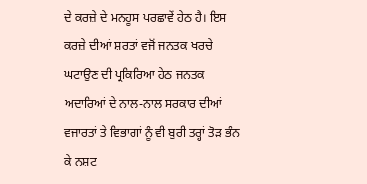ਦੇ ਕਰਜ਼ੇ ਦੇ ਮਨਹੂਸ ਪਰਛਾਵੇਂ ਹੇਠ ਹੈ। ਇਸ ਕਰਜ਼ੇ ਦੀਆਂ ਸ਼ਰਤਾਂ ਵਜੋਂ ਜਨਤਕ ਖਰਚੇ ਘਟਾਉਣ ਦੀ ਪ੍ਰਕਿਰਿਆ ਹੇਠ ਜਨਤਕ ਅਦਾਰਿਆਂ ਦੇ ਨਾਲ-ਨਾਲ ਸਰਕਾਰ ਦੀਆਂ ਵਜਾਰਤਾਂ ਤੇ ਵਿਭਾਗਾਂ ਨੂੰ ਵੀ ਬੁਰੀ ਤਰ੍ਹਾਂ ਤੋੜ ਭੰਨ ਕੇ ਨਸ਼ਟ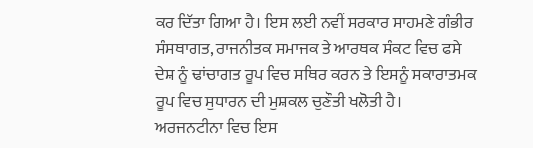ਕਰ ਦਿੱਤਾ ਗਿਆ ਹੈ। ਇਸ ਲਈ ਨਵੀਂ ਸਰਕਾਰ ਸਾਹਮਣੇ ਗੰਭੀਰ ਸੰਸਥਾਗਤ, ਰਾਜਨੀਤਕ ਸਮਾਜਕ ਤੇ ਆਰਥਕ ਸੰਕਟ ਵਿਚ ਫਸੇ ਦੇਸ਼ ਨੂੰ ਢਾਂਚਾਗਤ ਰੂਪ ਵਿਚ ਸਥਿਰ ਕਰਨ ਤੇ ਇਸਨੂੰ ਸਕਾਰਾਤਮਕ ਰੂਪ ਵਿਚ ਸੁਧਾਰਨ ਦੀ ਮੁਸ਼ਕਲ ਚੁਣੌਤੀ ਖਲੋਤੀ ਹੈ।
ਅਰਜਨਟੀਨਾ ਵਿਚ ਇਸ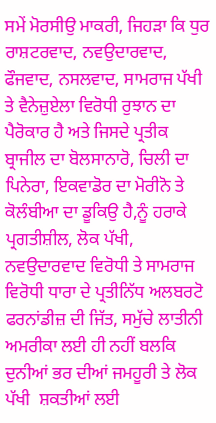ਸਮੇਂ ਮੋਰਸੀਉ ਮਾਕਰੀ, ਜਿਹੜਾ ਕਿ ਧੁਰ ਰਾਸ਼ਟਰਵਾਦ, ਨਵਉਦਾਰਵਾਦ, ਫੌਜਵਾਦ, ਨਸਲਵਾਦ, ਸਾਮਰਾਜ ਪੱਖੀ ਤੇ ਵੈਨੇਜ਼ੁਏਲਾ ਵਿਰੋਧੀ ਰੁਝਾਨ ਦਾ ਪੈਰੋਕਾਰ ਹੈ ਅਤੇ ਜਿਸਦੇ ਪ੍ਰਤੀਕ ਬ੍ਰਾਜੀਲ ਦਾ ਬੋਲਸਾਨਾਰੋ, ਚਿਲੀ ਦਾ ਪਿਨੇਰਾ, ਇਕਵਾਡੋਰ ਦਾ ਮੋਰੀਨੋ ਤੇ ਕੋਲੰਬੀਆ ਦਾ ਡੂਕਿਉ ਹੈ,ਨੂੰ ਹਰਾਕੇ ਪ੍ਰਗਤੀਸ਼ੀਲ, ਲੋਕ ਪੱਖੀ, ਨਵਉਦਾਰਵਾਦ ਵਿਰੋਧੀ ਤੇ ਸਾਮਰਾਜ ਵਿਰੋਧੀ ਧਾਰਾ ਦੇ ਪ੍ਰਤੀਨਿੱਧ ਅਲਬਰਟੋ ਫਰਨਾਂਡੀਜ਼ ਦੀ ਜਿੱਤ, ਸਮੁੱਚੇ ਲਾਤੀਨੀ ਅਮਰੀਕਾ ਲਈ ਹੀ ਨਹੀਂ ਬਲਕਿ ਦੁਨੀਆਂ ਭਰ ਦੀਆਂ ਜਮਹੂਰੀ ਤੇ ਲੋਕ ਪੱਖੀ  ਸ਼ਕਤੀਆਂ ਲਈ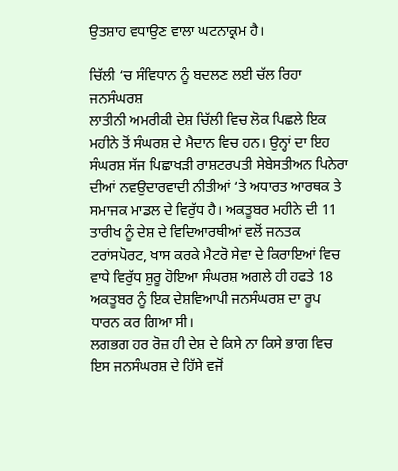ਉਤਸ਼ਾਹ ਵਧਾਉਣ ਵਾਲਾ ਘਟਨਾਕ੍ਰਮ ਹੈ।

ਚਿੱਲੀ ‘ਚ ਸੰਵਿਧਾਨ ਨੂੰ ਬਦਲਣ ਲਈ ਚੱਲ ਰਿਹਾ ਜਨਸੰਘਰਸ਼
ਲਾਤੀਨੀ ਅਮਰੀਕੀ ਦੇਸ਼ ਚਿੱਲੀ ਵਿਚ ਲੋਕ ਪਿਛਲੇ ਇਕ ਮਹੀਨੇ ਤੋਂ ਸੰਘਰਸ਼ ਦੇ ਮੈਦਾਨ ਵਿਚ ਹਨ। ਉਨ੍ਹਾਂ ਦਾ ਇਹ ਸੰਘਰਸ਼ ਸੱਜ ਪਿਛਾਖੜੀ ਰਾਸ਼ਟਰਪਤੀ ਸੇਬੇਸਤੀਅਨ ਪਿਨੇਰਾ ਦੀਆਂ ਨਵਉਦਾਰਵਾਦੀ ਨੀਤੀਆਂ ‘ਤੇ ਅਧਾਰਤ ਆਰਥਕ ਤੇ ਸਮਾਜਕ ਮਾਡਲ ਦੇ ਵਿਰੁੱਧ ਹੈ। ਅਕਤੂਬਰ ਮਹੀਨੇ ਦੀ 11 ਤਾਰੀਖ ਨੂੰ ਦੇਸ਼ ਦੇ ਵਿਦਿਆਰਥੀਆਂ ਵਲੋਂ ਜਨਤਕ ਟਰਾਂਸਪੋਰਟ, ਖਾਸ ਕਰਕੇ ਮੈਟਰੋ ਸੇਵਾ ਦੇ ਕਿਰਾਇਆਂ ਵਿਚ ਵਾਧੇ ਵਿਰੁੱਧ ਸ਼ੁਰੂ ਹੋਇਆ ਸੰਘਰਸ਼ ਅਗਲੇ ਹੀ ਹਫਤੇ 18 ਅਕਤੂਬਰ ਨੂੰ ਇਕ ਦੇਸ਼ਵਿਆਪੀ ਜਨਸੰਘਰਸ਼ ਦਾ ਰੂਪ ਧਾਰਨ ਕਰ ਗਿਆ ਸੀ।
ਲਗਭਗ ਹਰ ਰੋਜ਼ ਹੀ ਦੇਸ਼ ਦੇ ਕਿਸੇ ਨਾ ਕਿਸੇ ਭਾਗ ਵਿਚ ਇਸ ਜਨਸੰਘਰਸ਼ ਦੇ ਹਿੱਸੇ ਵਜੋਂ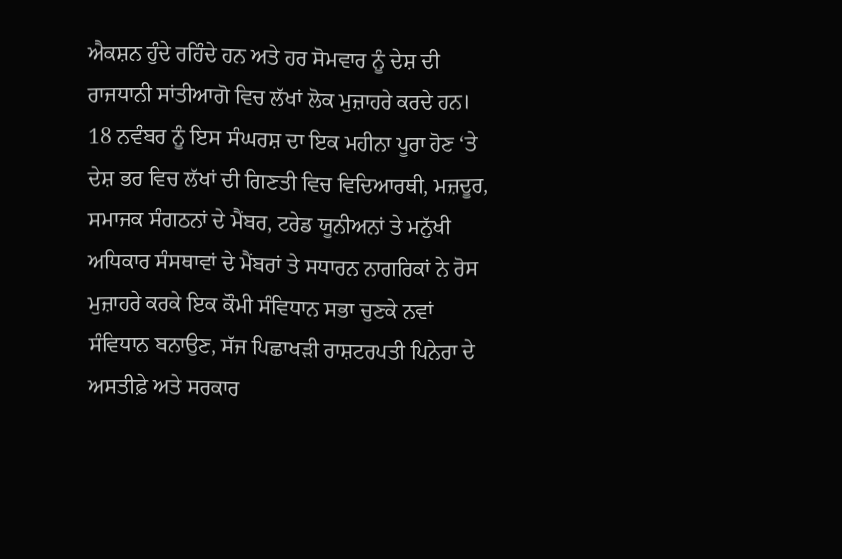ਐਕਸ਼ਨ ਹੁੰਦੇ ਰਹਿੰਦੇ ਹਨ ਅਤੇ ਹਰ ਸੋਮਵਾਰ ਨੂੰ ਦੇਸ਼ ਦੀ ਰਾਜਧਾਨੀ ਸਾਂਤੀਆਗੋ ਵਿਚ ਲੱਖਾਂ ਲੋਕ ਮੁਜ਼ਾਹਰੇ ਕਰਦੇ ਹਨ। 18 ਨਵੰਬਰ ਨੂੰ ਇਸ ਸੰਘਰਸ਼ ਦਾ ਇਕ ਮਹੀਨਾ ਪੂਰਾ ਹੋਣ ‘ਤੇ ਦੇਸ਼ ਭਰ ਵਿਚ ਲੱਖਾਂ ਦੀ ਗਿਣਤੀ ਵਿਚ ਵਿਦਿਆਰਥੀ, ਮਜ਼ਦੂਰ, ਸਮਾਜਕ ਸੰਗਠਨਾਂ ਦੇ ਮੈਂਬਰ, ਟਰੇਡ ਯੂਨੀਅਨਾਂ ਤੇ ਮਨੁੱਖੀ ਅਧਿਕਾਰ ਸੰਸਥਾਵਾਂ ਦੇ ਮੈਂਬਰਾਂ ਤੇ ਸਧਾਰਨ ਨਾਗਰਿਕਾਂ ਨੇ ਰੋਸ ਮੁਜ਼ਾਹਰੇ ਕਰਕੇ ਇਕ ਕੌਮੀ ਸੰਵਿਧਾਨ ਸਭਾ ਚੁਣਕੇ ਨਵਾਂ ਸੰਵਿਧਾਨ ਬਨਾਉਣ, ਸੱਜ ਪਿਛਾਖੜੀ ਰਾਸ਼ਟਰਪਤੀ ਪਿਨੇਰਾ ਦੇ ਅਸਤੀਫ਼ੇ ਅਤੇ ਸਰਕਾਰ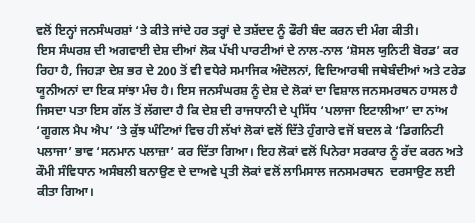ਵਲੋਂ ਇਨ੍ਹਾਂ ਜਨਸੰਘਰਸ਼ਾਂ ‘ਤੇ ਕੀਤੇ ਜਾਂਦੇ ਹਰ ਤਰ੍ਹਾਂ ਦੇ ਤਸ਼ੱਦਦ ਨੂੰ ਫੌਰੀ ਬੰਦ ਕਰਨ ਦੀ ਮੰਗ ਕੀਤੀ।
ਇਸ ਸੰਘਰਸ਼ ਦੀ ਅਗਵਾਈ ਦੇਸ਼ ਦੀਆਂ ਲੋਕ ਪੱਖੀ ਪਾਰਟੀਆਂ ਦੇ ਨਾਲ-ਨਾਲ ‘ਸ਼ੋਸਲ ਯੁਨਿਟੀ ਬੋਰਡ’ ਕਰ ਰਿਹਾ ਹੈ, ਜਿਹੜਾ ਦੇਸ਼ ਭਰ ਦੇ 200 ਤੋਂ ਵੀ ਵਧੇਰੇ ਸਮਾਜਿਕ ਅੰਦੋਲਨਾਂ, ਵਿਦਿਆਰਥੀ ਜਥੇਬੰਦੀਆਂ ਅਤੇ ਟਰੇਡ ਯੂਨੀਅਨਾਂ ਦਾ ਇਕ ਸਾਂਝਾ ਮੰਚ ਹੈ। ਇਸ ਜਨਸੰਘਰਸ਼ ਨੂੰ ਦੇਸ਼ ਦੇ ਲੋਕਾਂ ਦਾ ਵਿਸ਼ਾਲ ਜਨਸਮਰਥਨ ਹਾਸਲ ਹੈ ਜਿਸਦਾ ਪਤਾ ਇਸ ਗੱਲ ਤੋਂ ਲੱਗਦਾ ਹੈ ਕਿ ਦੇਸ਼ ਦੀ ਰਾਜਧਾਨੀ ਦੇ ਪ੍ਰਸਿੱਧ ‘ਪਲਾਜਾ ਇਟਾਲੀਆ’ ਦਾ ਨਾਂਅ ‘ਗੂਗਲ ਮੈਪ ਐਪ’ ‘ਤੇ ਕੁੱਝ ਘੰਟਿਆਂ ਵਿਚ ਹੀ ਲੱਖਾਂ ਲੋਕਾਂ ਵਲੋਂ ਦਿੱਤੇ ਹੁੰਗਾਰੇ ਵਜੋਂ ਬਦਲ ਕੇ ‘ਡਿਗਨਿਟੀ ਪਲਾਜਾ’ ਭਾਵ ‘ਸਨਮਾਨ ਪਲਾਜ਼ਾ’ ਕਰ ਦਿੱਤਾ ਗਿਆ। ਇਹ ਲੋਕਾਂ ਵਲੋਂ ਪਿਨੇਰਾ ਸਰਕਾਰ ਨੂੰ ਰੱਦ ਕਰਨ ਅਤੇ ਕੌਮੀ ਸੰਵਿਧਾਨ ਅਸੰਬਲੀ ਬਨਾਉਣ ਦੇ ਦਾਅਵੇ ਪ੍ਰਤੀ ਲੋਕਾਂ ਵਲੋਂ ਲਾਮਿਸਾਲ ਜਨਸਮਰਥਨ  ਦਰਸਾਉਣ ਲਈ ਕੀਤਾ ਗਿਆ।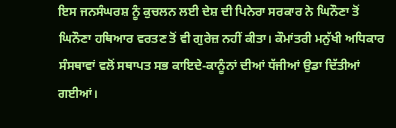ਇਸ ਜਨਸੰਘਰਸ਼ ਨੂੰ ਕੁਚਲਨ ਲਈ ਦੇਸ਼ ਦੀ ਪਿਨੇਰਾ ਸਰਕਾਰ ਨੇ ਘਿਨੌਣਾ ਤੋਂ ਘਿਨੌਣਾ ਹਥਿਆਰ ਵਰਤਣ ਤੋਂ ਵੀ ਗੁਰੇਜ਼ ਨਹੀਂ ਕੀਤਾ। ਕੌਮਾਂਤਰੀ ਮਨੁੱਖੀ ਅਧਿਕਾਰ ਸੰਸਥਾਵਾਂ ਵਲੋਂ ਸਥਾਪਤ ਸਭ ਕਾਇਦੇ-ਕਾਨੂੰਨਾਂ ਦੀਆਂ ਧੱਜੀਆਂ ਉਡਾ ਦਿੱਤੀਆਂ ਗਈਆਂ।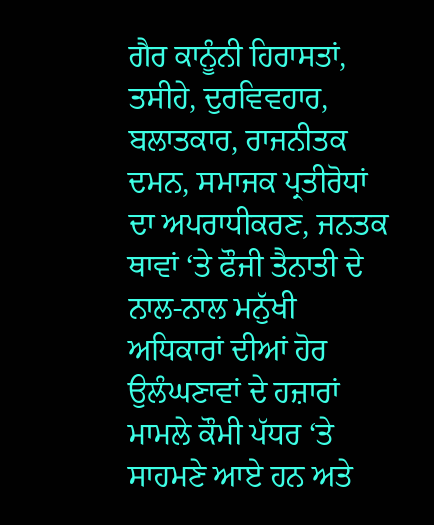ਗੈਰ ਕਾਨੂੰਨੀ ਹਿਰਾਸਤਾਂ, ਤਸੀਹੇ, ਦੁਰਵਿਵਹਾਰ, ਬਲਾਤਕਾਰ, ਰਾਜਨੀਤਕ ਦਮਨ, ਸਮਾਜਕ ਪ੍ਰਤੀਰੋਧਾਂ ਦਾ ਅਪਰਾਧੀਕਰਣ, ਜਨਤਕ ਥਾਵਾਂ ‘ਤੇ ਫੌਜੀ ਤੈਨਾਤੀ ਦੇ ਨਾਲ-ਨਾਲ ਮਨੁੱਖੀ ਅਧਿਕਾਰਾਂ ਦੀਆਂ ਹੋਰ ਉਲੰਘਣਾਵਾਂ ਦੇ ਹਜ਼ਾਰਾਂ ਮਾਮਲੇ ਕੌਮੀ ਪੱਧਰ ‘ਤੇ ਸਾਹਮਣੇ ਆਏ ਹਨ ਅਤੇ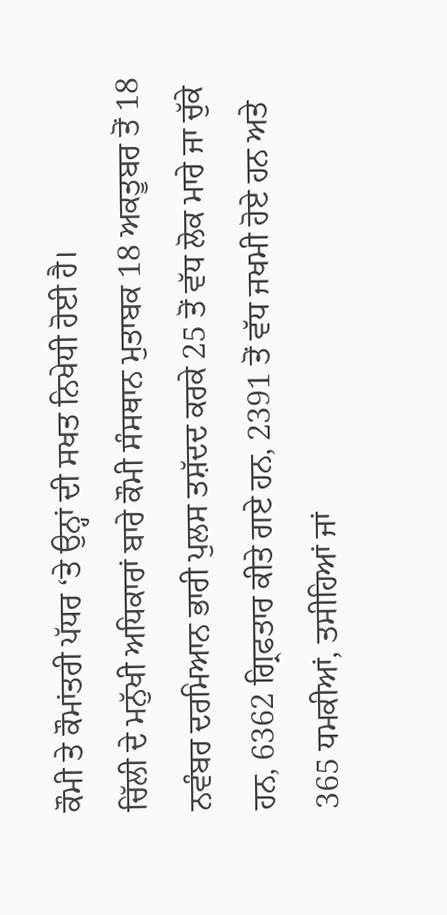ਕੌਮੀ ਤੇ ਕੌਮਾਂਤਰੀ ਪੱਧਰ ‘ਤੇ ਉਨ੍ਹਾਂ ਦੀ ਸਖਤ ਨਿਖੇਧੀ ਹੋਈ ਹੈ।
ਚਿੱਲੀ ਦੇ ਮਨੁੱਖੀ ਅਧਿਕਾਰਾਂ ਬਾਰੇ ਕੌਮੀ ਸੰਸਥਾਨ ਮੁਤਾਬਕ 18 ਅਕਤੂਬਰ ਤੋਂ 18 ਨਵੰਬਰ ਦਰਮਿਆਨ ਭਾਰੀ ਪੁਲਸ ਤਸ਼ੱਦਦ ਕਰਕੇ 25 ਤੋਂ ਵੱਧ ਲੋਕ ਮਾਰੇ ਜਾ ਚੁੱਕੇ ਹਨ, 6362 ਗ੍ਰਿਫਤਾਰ ਕੀਤੇ ਗਏ ਹਨ, 2391 ਤੋਂ ਵੱਧ ਜਖਮੀ ਹੋਏ ਹਨ ਅਤੇ 365 ਧਮਕੀਆਂ, ਤਸੀਹਿਆਂ ਜਾਂ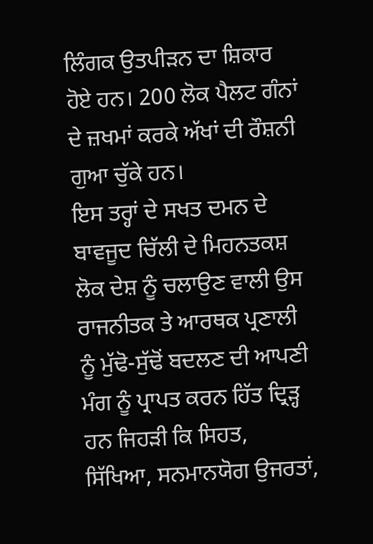ਲਿੰਗਕ ਉਤਪੀੜਨ ਦਾ ਸ਼ਿਕਾਰ ਹੋਏ ਹਨ। 200 ਲੋਕ ਪੈਲਟ ਗੰਨਾਂ ਦੇ ਜ਼ਖਮਾਂ ਕਰਕੇ ਅੱਖਾਂ ਦੀ ਰੌਸ਼ਨੀ ਗੁਆ ਚੁੱਕੇ ਹਨ।
ਇਸ ਤਰ੍ਹਾਂ ਦੇ ਸਖਤ ਦਮਨ ਦੇ ਬਾਵਜੂਦ ਚਿੱਲੀ ਦੇ ਮਿਹਨਤਕਸ਼ ਲੋਕ ਦੇਸ਼ ਨੂੰ ਚਲਾਉਣ ਵਾਲੀ ਉਸ ਰਾਜਨੀਤਕ ਤੇ ਆਰਥਕ ਪ੍ਰਣਾਲੀ ਨੂੰ ਮੁੱਢੋ-ਸੁੱਢੋਂ ਬਦਲਣ ਦੀ ਆਪਣੀ ਮੰਗ ਨੂੰ ਪ੍ਰਾਪਤ ਕਰਨ ਹਿੱਤ ਦ੍ਰਿੜ੍ਹ ਹਨ ਜਿਹੜੀ ਕਿ ਸਿਹਤ, ਸਿੱਖਿਆ, ਸਨਮਾਨਯੋਗ ਉਜਰਤਾਂ,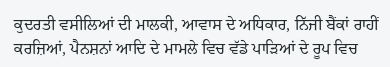ਕੁਦਰਤੀ ਵਸੀਲਿਆਂ ਦੀ ਮਾਲਕੀ, ਆਵਾਸ ਦੇ ਅਧਿਕਾਰ, ਨਿੱਜੀ ਬੈਂਕਾਂ ਰਾਹੀਂ ਕਰਜ਼ਿਆਂ, ਪੈਨਸ਼ਨਾਂ ਆਦਿ ਦੇ ਮਾਮਲੇ ਵਿਚ ਵੱਡੇ ਪਾੜਿਆਂ ਦੇ ਰੂਪ ਵਿਚ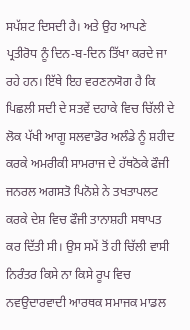ਸਪੱਸ਼ਟ ਦਿਸਦੀ ਹੈ। ਅਤੇ ਉਹ ਆਪਣੇ ਪ੍ਰਤੀਰੋਧ ਨੂੰ ਦਿਨ-ਬ-ਦਿਨ ਤਿੱਖਾ ਕਰਦੇ ਜਾ ਰਹੇ ਹਨ। ਇੱਥੇ ਇਹ ਵਰਣਨਯੋਗ ਹੈ ਕਿ ਪਿਛਲੀ ਸਦੀ ਦੇ ਸਤਵੇਂ ਦਹਾਕੇ ਵਿਚ ਚਿੱਲੀ ਦੇ ਲੋਕ ਪੱਖੀ ਆਗੂ ਸਲਵਾਡੋਰ ਅਲੰਡੇ ਨੂੰ ਸ਼ਹੀਦ ਕਰਕੇ ਅਮਰੀਕੀ ਸਾਮਰਾਜ ਦੇ ਹੱਥਠੋਕੇ ਫੌਜੀ ਜਨਰਲ ਅਗਸਤੋ ਪਿਨੋਸ਼ੇ ਨੇ ਤਖਤਾਪਲਟ ਕਰਕੇ ਦੇਸ਼ ਵਿਚ ਫੌਜੀ ਤਾਨਾਸ਼ਹੀ ਸਥਾਪਤ ਕਰ ਦਿੱਤੀ ਸੀ। ਉਸ ਸਮੇਂ ਤੋਂ ਹੀ ਚਿੱਲੀ ਵਾਸੀ ਨਿਰੰਤਰ ਕਿਸੇ ਨਾ ਕਿਸੇ ਰੂਪ ਵਿਚ ਨਵਉਦਾਰਵਾਦੀ ਆਰਥਕ ਸਮਾਜਕ ਮਾਡਲ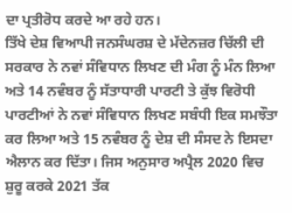ਦਾ ਪ੍ਰਤੀਰੋਧ ਕਰਦੇ ਆ ਰਹੇ ਹਨ।
ਤਿੱਖੇ ਦੇਸ਼ ਵਿਆਪੀ ਜਨਸੰਘਰਸ਼ ਦੇ ਮੱਦੇਨਜ਼ਰ ਚਿੱਲੀ ਦੀ ਸਰਕਾਰ ਨੇ ਨਵਾਂ ਸੰਵਿਧਾਨ ਲਿਖਣ ਦੀ ਮੰਗ ਨੂੰ ਮੰਨ ਲਿਆ ਅਤੇ 14 ਨਵੰਬਰ ਨੂੰ ਸੱਤਾਧਾਰੀ ਪਾਰਟੀ ਤੇ ਕੁੱਝ ਵਿਰੋਧੀ ਪਾਰਟੀਆਂ ਨੇ ਨਵਾਂ ਸੰਵਿਧਾਨ ਲਿਖਣ ਸਬੰਧੀ ਇਕ ਸਮਝੌਤਾ ਕਰ ਲਿਆ ਅਤੇ 15 ਨਵੰਬਰ ਨੂੰ ਦੇਸ਼ ਦੀ ਸੰਸਦ ਨੇ ਇਸਦਾ ਐਲਾਨ ਕਰ ਦਿੱਤਾ। ਜਿਸ ਅਨੁਸਾਰ ਅਪ੍ਰੈਲ 2020 ਵਿਚ ਸ਼ੁਰੂ ਕਰਕੇ 2021 ਤੱਕ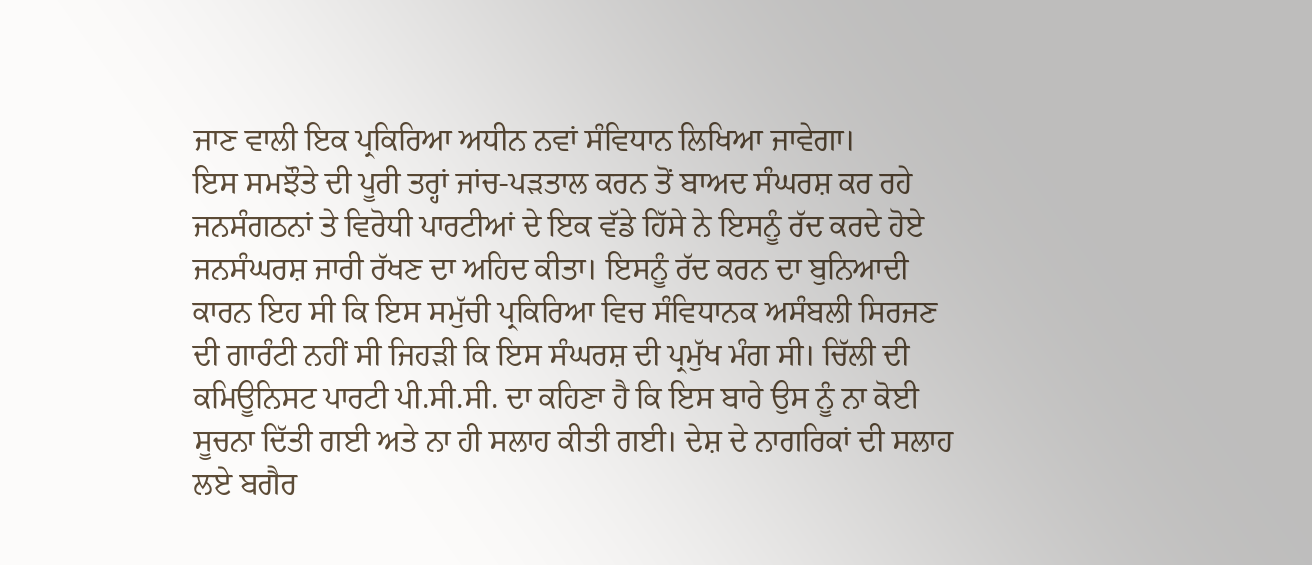ਜਾਣ ਵਾਲੀ ਇਕ ਪ੍ਰਕਿਰਿਆ ਅਧੀਨ ਨਵਾਂ ਸੰਵਿਧਾਨ ਲਿਖਿਆ ਜਾਵੇਗਾ।
ਇਸ ਸਮਝੌਤੇ ਦੀ ਪੂਰੀ ਤਰ੍ਹਾਂ ਜਾਂਚ-ਪੜਤਾਲ ਕਰਨ ਤੋਂ ਬਾਅਦ ਸੰਘਰਸ਼ ਕਰ ਰਹੇ ਜਨਸੰਗਠਨਾਂ ਤੇ ਵਿਰੋਧੀ ਪਾਰਟੀਆਂ ਦੇ ਇਕ ਵੱਡੇ ਹਿੱਸੇ ਨੇ ਇਸਨੂੰ ਰੱਦ ਕਰਦੇ ਹੋਏ ਜਨਸੰਘਰਸ਼ ਜਾਰੀ ਰੱਖਣ ਦਾ ਅਹਿਦ ਕੀਤਾ। ਇਸਨੂੰ ਰੱਦ ਕਰਨ ਦਾ ਬੁਨਿਆਦੀ ਕਾਰਨ ਇਹ ਸੀ ਕਿ ਇਸ ਸਮੁੱਚੀ ਪ੍ਰਕਿਰਿਆ ਵਿਚ ਸੰਵਿਧਾਨਕ ਅਸੰਬਲੀ ਸਿਰਜਣ ਦੀ ਗਾਰੰਟੀ ਨਹੀਂ ਸੀ ਜਿਹੜੀ ਕਿ ਇਸ ਸੰਘਰਸ਼ ਦੀ ਪ੍ਰਮੁੱਖ ਮੰਗ ਸੀ। ਚਿੱਲੀ ਦੀ ਕਮਿਊਨਿਸਟ ਪਾਰਟੀ ਪੀ.ਸੀ.ਸੀ. ਦਾ ਕਹਿਣਾ ਹੈ ਕਿ ਇਸ ਬਾਰੇ ਉਸ ਨੂੰ ਨਾ ਕੋਈ ਸੂਚਨਾ ਦਿੱਤੀ ਗਈ ਅਤੇ ਨਾ ਹੀ ਸਲਾਹ ਕੀਤੀ ਗਈ। ਦੇਸ਼ ਦੇ ਨਾਗਰਿਕਾਂ ਦੀ ਸਲਾਹ ਲਏ ਬਗੈਰ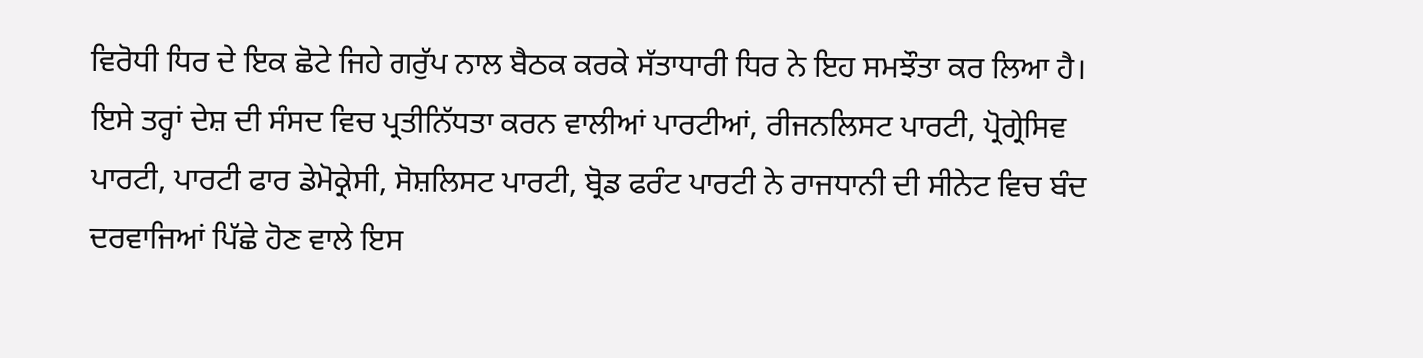ਵਿਰੋਧੀ ਧਿਰ ਦੇ ਇਕ ਛੋਟੇ ਜਿਹੇ ਗਰੁੱਪ ਨਾਲ ਬੈਠਕ ਕਰਕੇ ਸੱਤਾਧਾਰੀ ਧਿਰ ਨੇ ਇਹ ਸਮਝੌਤਾ ਕਰ ਲਿਆ ਹੈ। ਇਸੇ ਤਰ੍ਹਾਂ ਦੇਸ਼ ਦੀ ਸੰਸਦ ਵਿਚ ਪ੍ਰਤੀਨਿੱਧਤਾ ਕਰਨ ਵਾਲੀਆਂ ਪਾਰਟੀਆਂ, ਰੀਜਨਲਿਸਟ ਪਾਰਟੀ, ਪ੍ਰੋਗ੍ਰੇਸਿਵ ਪਾਰਟੀ, ਪਾਰਟੀ ਫਾਰ ਡੇਮੋਕ੍ਰੇਸੀ, ਸੋਸ਼ਲਿਸਟ ਪਾਰਟੀ, ਬ੍ਰੋਡ ਫਰੰਟ ਪਾਰਟੀ ਨੇ ਰਾਜਧਾਨੀ ਦੀ ਸੀਨੇਟ ਵਿਚ ਬੰਦ ਦਰਵਾਜਿਆਂ ਪਿੱਛੇ ਹੋਣ ਵਾਲੇ ਇਸ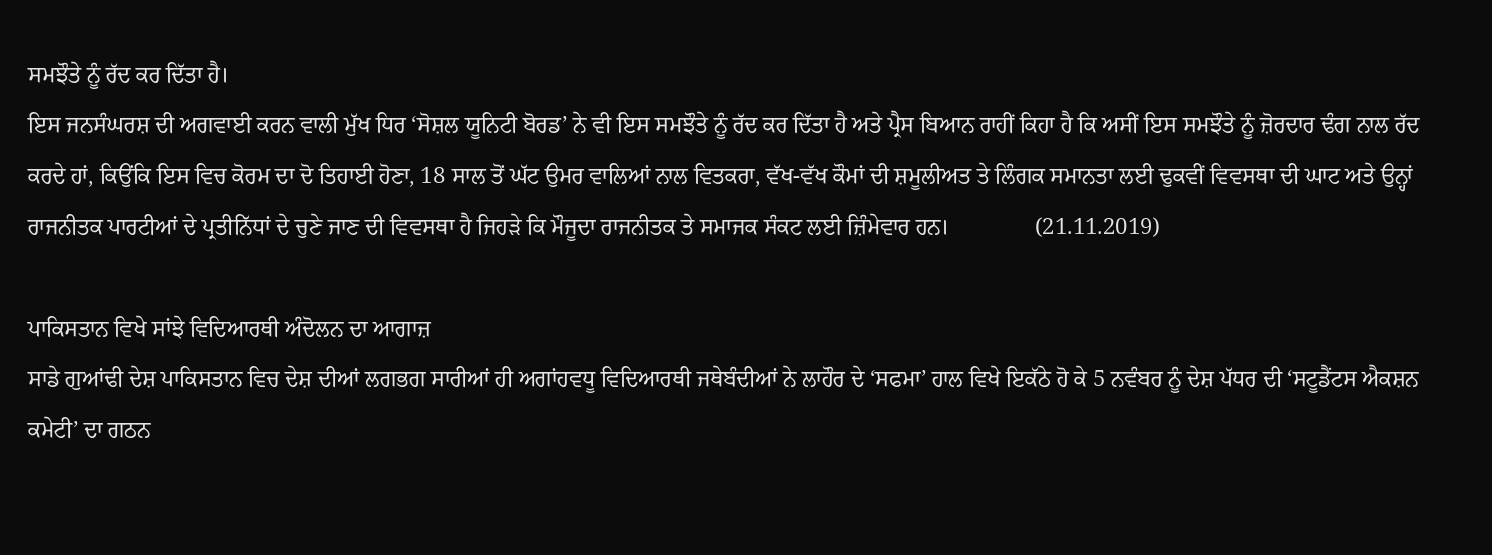ਸਮਝੌਤੇ ਨੂੰ ਰੱਦ ਕਰ ਦਿੱਤਾ ਹੈ।
ਇਸ ਜਨਸੰਘਰਸ਼ ਦੀ ਅਗਵਾਈ ਕਰਨ ਵਾਲੀ ਮੁੱਖ ਧਿਰ ‘ਸੋਸ਼ਲ ਯੂਨਿਟੀ ਬੋਰਡ’ ਨੇ ਵੀ ਇਸ ਸਮਝੌਤੇ ਨੂੰ ਰੱਦ ਕਰ ਦਿੱਤਾ ਹੈ ਅਤੇ ਪ੍ਰੈਸ ਬਿਆਨ ਰਾਹੀਂ ਕਿਹਾ ਹੈ ਕਿ ਅਸੀਂ ਇਸ ਸਮਝੌਤੇ ਨੂੰ ਜ਼ੋਰਦਾਰ ਢੰਗ ਨਾਲ ਰੱਦ ਕਰਦੇ ਹਾਂ, ਕਿਉਂਕਿ ਇਸ ਵਿਚ ਕੋਰਮ ਦਾ ਦੋ ਤਿਹਾਈ ਹੋਣਾ, 18 ਸਾਲ ਤੋਂ ਘੱਟ ਉਮਰ ਵਾਲਿਆਂ ਨਾਲ ਵਿਤਕਰਾ, ਵੱਖ-ਵੱਖ ਕੌਮਾਂ ਦੀ ਸ਼ਮੂਲੀਅਤ ਤੇ ਲਿੰਗਕ ਸਮਾਨਤਾ ਲਈ ਢੁਕਵੀਂ ਵਿਵਸਥਾ ਦੀ ਘਾਟ ਅਤੇ ਉਨ੍ਹਾਂ ਰਾਜਨੀਤਕ ਪਾਰਟੀਆਂ ਦੇ ਪ੍ਰਤੀਨਿੱਧਾਂ ਦੇ ਚੁਣੇ ਜਾਣ ਦੀ ਵਿਵਸਥਾ ਹੈ ਜਿਹੜੇ ਕਿ ਮੌਜੂਦਾ ਰਾਜਨੀਤਕ ਤੇ ਸਮਾਜਕ ਸੰਕਟ ਲਈ ਜ਼ਿੰਮੇਵਾਰ ਹਨ।               (21.11.2019)

ਪਾਕਿਸਤਾਨ ਵਿਖੇ ਸਾਂਝੇ ਵਿਦਿਆਰਥੀ ਅੰਦੋਲਨ ਦਾ ਆਗਾਜ਼
ਸਾਡੇ ਗੁਆਂਢੀ ਦੇਸ਼ ਪਾਕਿਸਤਾਨ ਵਿਚ ਦੇਸ਼ ਦੀਆਂ ਲਗਭਗ ਸਾਰੀਆਂ ਹੀ ਅਗਾਂਹਵਧੂ ਵਿਦਿਆਰਥੀ ਜਥੇਬੰਦੀਆਂ ਨੇ ਲਾਹੌਰ ਦੇ ‘ਸਫਮਾ’ ਹਾਲ ਵਿਖੇ ਇਕੱਠੇ ਹੋ ਕੇ 5 ਨਵੰਬਰ ਨੂੰ ਦੇਸ਼ ਪੱਧਰ ਦੀ ‘ਸਟੂਡੈਂਟਸ ਐਕਸ਼ਨ ਕਮੇਟੀ’ ਦਾ ਗਠਨ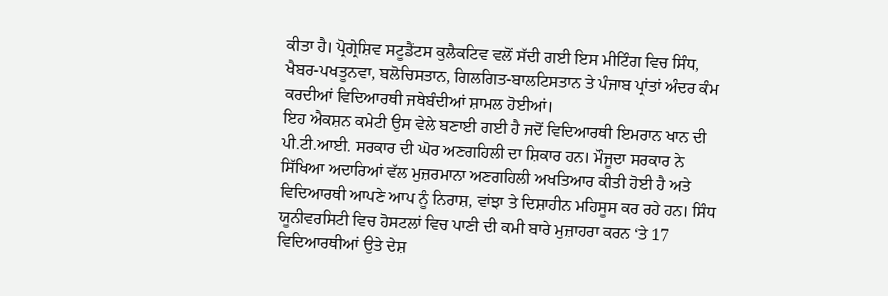ਕੀਤਾ ਹੈ। ਪ੍ਰੋਗ੍ਰੇਸ਼ਿਵ ਸਟੂਡੈਂਟਸ ਕੁਲੈਕਟਿਵ ਵਲੋਂ ਸੱਦੀ ਗਈ ਇਸ ਮੀਟਿੰਗ ਵਿਚ ਸਿੰਧ, ਖੈਬਰ-ਪਖਤੂਨਵਾ, ਬਲੋਚਿਸਤਾਨ, ਗਿਲਗਿਤ-ਬਾਲਟਿਸਤਾਨ ਤੇ ਪੰਜਾਬ ਪ੍ਰਾਂਤਾਂ ਅੰਦਰ ਕੰਮ ਕਰਦੀਆਂ ਵਿਦਿਆਰਥੀ ਜਥੇਬੰਦੀਆਂ ਸ਼ਾਮਲ ਹੋਈਆਂ।
ਇਹ ਐਕਸ਼ਨ ਕਮੇਟੀ ਉਸ ਵੇਲੇ ਬਣਾਈ ਗਈ ਹੈ ਜਦੋਂ ਵਿਦਿਆਰਥੀ ਇਮਰਾਨ ਖਾਨ ਦੀ ਪੀ.ਟੀ.ਆਈ. ਸਰਕਾਰ ਦੀ ਘੋਰ ਅਣਗਹਿਲੀ ਦਾ ਸ਼ਿਕਾਰ ਹਨ। ਮੌਜੂਦਾ ਸਰਕਾਰ ਨੇ ਸਿੱਖਿਆ ਅਦਾਰਿਆਂ ਵੱਲ ਮੁਜ਼ਰਮਾਨਾ ਅਣਗਹਿਲੀ ਅਖਤਿਆਰ ਕੀਤੀ ਹੋਈ ਹੈ ਅਤੇ ਵਿਦਿਆਰਥੀ ਆਪਣੇ ਆਪ ਨੂੰ ਨਿਰਾਸ਼, ਵਾਂਝਾ ਤੇ ਦਿਸ਼ਾਹੀਨ ਮਹਿਸੂਸ ਕਰ ਰਹੇ ਹਨ। ਸਿੰਧ ਯੂਨੀਵਰਸਿਟੀ ਵਿਚ ਹੋਸਟਲਾਂ ਵਿਚ ਪਾਣੀ ਦੀ ਕਮੀ ਬਾਰੇ ਮੁਜ਼ਾਹਰਾ ਕਰਨ ‘ਤੇ 17 ਵਿਦਿਆਰਥੀਆਂ ਉਤੇ ਦੇਸ਼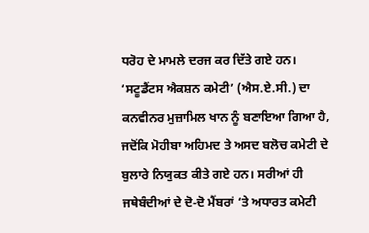ਧਰੋਹ ਦੇ ਮਾਮਲੇ ਦਰਜ ਕਰ ਦਿੱਤੇ ਗਏ ਹਨ।
‘ਸਟੂਡੈਂਟਸ ਐਕਸ਼ਨ ਕਮੇਟੀ’ (ਐਸ.ਏ.ਸੀ.) ਦਾ ਕਨਵੀਨਰ ਮੁਜ਼ਾਮਿਲ ਖਾਨ ਨੂੰ ਬਣਾਇਆ ਗਿਆ ਹੈ, ਜਦੋਂਕਿ ਮੋਹੀਬਾ ਅਹਿਮਦ ਤੇ ਅਸਦ ਬਲੋਚ ਕਮੇਟੀ ਦੇ ਬੁਲਾਰੇ ਨਿਯੁਕਤ ਕੀਤੇ ਗਏ ਹਨ। ਸਰੀਆਂ ਹੀ ਜਥੇਬੰਦੀਆਂ ਦੇ ਦੋ-ਦੋ ਮੈਂਬਰਾਂ ‘ਤੇ ਅਧਾਰਤ ਕਮੇਟੀ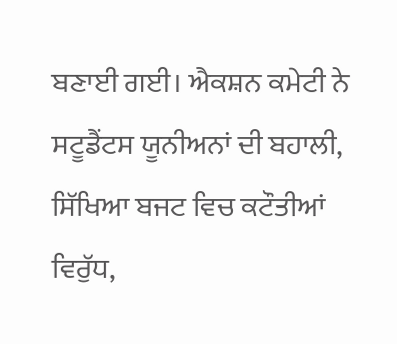ਬਣਾਈ ਗਈ। ਐਕਸ਼ਨ ਕਮੇਟੀ ਨੇ ਸਟੂਡੈਂਟਸ ਯੂਨੀਅਨਾਂ ਦੀ ਬਹਾਲੀ, ਸਿੱਖਿਆ ਬਜਟ ਵਿਚ ਕਟੌਤੀਆਂ ਵਿਰੁੱਧ,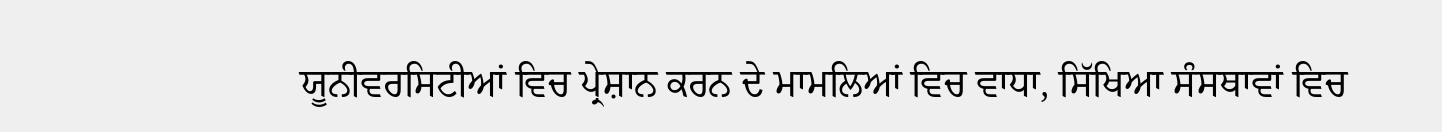ਯੂਨੀਵਰਸਿਟੀਆਂ ਵਿਚ ਪ੍ਰੇਸ਼ਾਨ ਕਰਨ ਦੇ ਮਾਮਲਿਆਂ ਵਿਚ ਵਾਧਾ, ਸਿੱਖਿਆ ਸੰਸਥਾਵਾਂ ਵਿਚ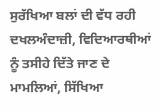ਸੁਰੱਖਿਆ ਬਲਾਂ ਦੀ ਵੱਧ ਰਹੀ ਦਖਲਅੰਦਾਜ਼ੀ, ਵਿਦਿਆਰਥੀਆਂ ਨੂੰ ਤਸੀਹੇ ਦਿੱਤੇ ਜਾਣ ਦੇ ਮਾਮਲਿਆਂ, ਸਿੱਖਿਆ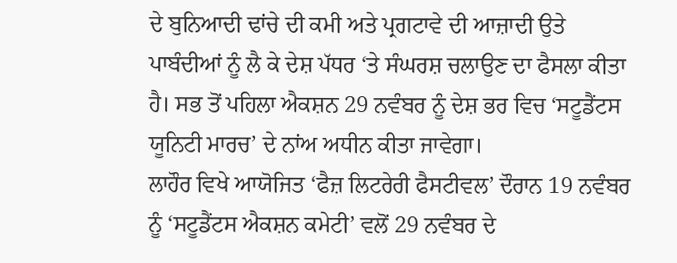ਦੇ ਬੁਨਿਆਦੀ ਢਾਂਚੇ ਦੀ ਕਮੀ ਅਤੇ ਪ੍ਰਗਟਾਵੇ ਦੀ ਆਜ਼ਾਦੀ ਉਤੇ ਪਾਬੰਦੀਆਂ ਨੂੰ ਲੈ ਕੇ ਦੇਸ਼ ਪੱਧਰ ‘ਤੇ ਸੰਘਰਸ਼ ਚਲਾਉਣ ਦਾ ਫੈਸਲਾ ਕੀਤਾ ਹੈ। ਸਭ ਤੋਂ ਪਹਿਲਾ ਐਕਸ਼ਨ 29 ਨਵੰਬਰ ਨੂੰ ਦੇਸ਼ ਭਰ ਵਿਚ ‘ਸਟੂਡੈਂਟਸ ਯੂਨਿਟੀ ਮਾਰਚ’ ਦੇ ਨਾਂਅ ਅਧੀਨ ਕੀਤਾ ਜਾਵੇਗਾ।
ਲਾਹੌਰ ਵਿਖੇ ਆਯੋਜਿਤ ‘ਫੈਜ਼ ਲਿਟਰੇਰੀ ਫੈਸਟੀਵਲ’ ਦੌਰਾਨ 19 ਨਵੰਬਰ ਨੂੰ ‘ਸਟੂਡੈਂਟਸ ਐਕਸ਼ਨ ਕਮੇਟੀ’ ਵਲੋਂ 29 ਨਵੰਬਰ ਦੇ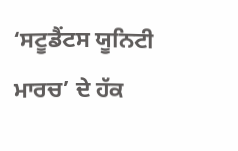‘ਸਟੂਡੈਂਟਸ ਯੂਨਿਟੀ ਮਾਰਚ’ ਦੇ ਹੱਕ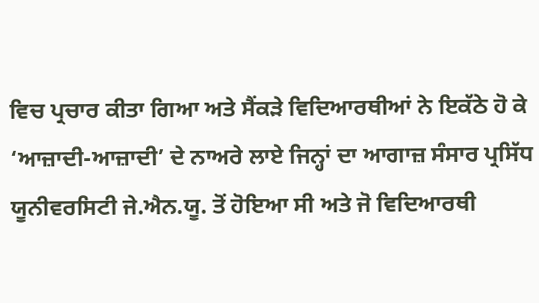ਵਿਚ ਪ੍ਰਚਾਰ ਕੀਤਾ ਗਿਆ ਅਤੇ ਸੈਂਕੜੇ ਵਿਦਿਆਰਥੀਆਂ ਨੇ ਇਕੱਠੇ ਹੋ ਕੇ ‘ਆਜ਼ਾਦੀ-ਆਜ਼ਾਦੀ’ ਦੇ ਨਾਅਰੇ ਲਾਏ ਜਿਨ੍ਹਾਂ ਦਾ ਆਗਾਜ਼ ਸੰਸਾਰ ਪ੍ਰਸਿੱਧ ਯੂਨੀਵਰਸਿਟੀ ਜੇ.ਐਨ.ਯੂ. ਤੋਂ ਹੋਇਆ ਸੀ ਅਤੇ ਜੋ ਵਿਦਿਆਰਥੀ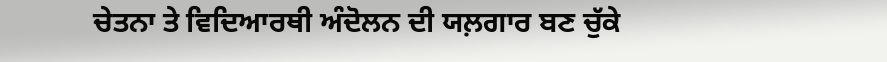ਚੇਤਨਾ ਤੇ ਵਿਦਿਆਰਥੀ ਅੰਦੋਲਨ ਦੀ ਯਲ਼ਗਾਰ ਬਣ ਚੁੱਕੇ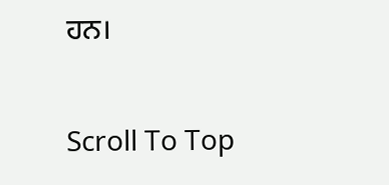ਹਨ।

Scroll To Top